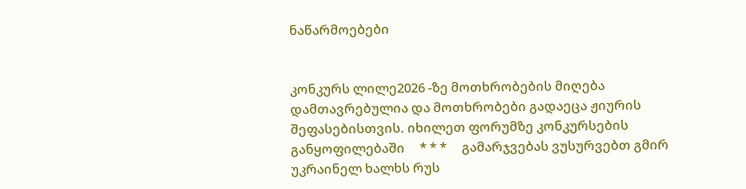ნაწარმოებები


კონკურს ლილე2026 -ზე მოთხრობების მიღება დამთავრებულია და მოთხრობები გადაეცა ჟიურის შეფასებისთვის. იხილეთ ფორუმზე კონკურსების განყოფილებაში     * * *     გამარჯვებას ვუსურვებთ გმირ უკრაინელ ხალხს რუს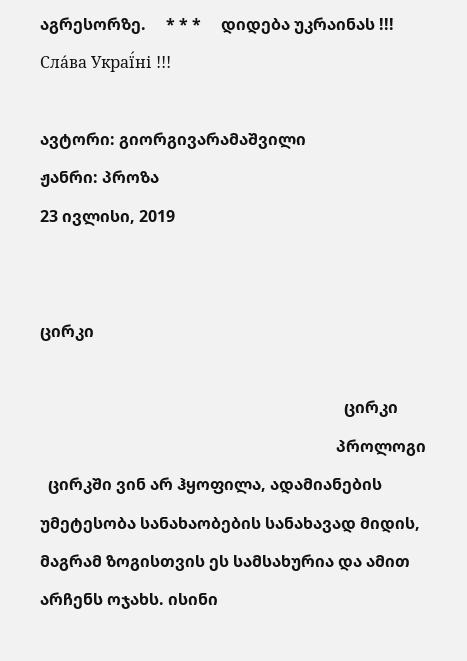აგრესორზე.     * * *     დიდება უკრაინას !!! Сла́ва Украї́ні !!!

ავტორი: გიორგივარამაშვილი
ჟანრი: პროზა
23 ივლისი, 2019


ცირკი

                                                                            ცირკი
                                                                          პროლოგი
  ცირკში ვინ არ ჰყოფილა, ადამიანების უმეტესობა სანახაობების სანახავად მიდის, მაგრამ ზოგისთვის ეს სამსახურია და ამით არჩენს ოჯახს. ისინი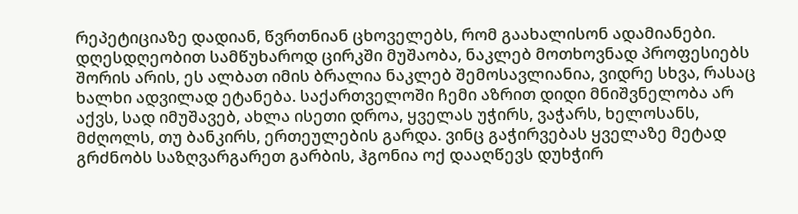რეპეტიციაზე დადიან, წვრთნიან ცხოველებს, რომ გაახალისონ ადამიანები. დღესდღეობით სამწუხაროდ ცირკში მუშაობა, ნაკლებ მოთხოვნად პროფესიებს შორის არის, ეს ალბათ იმის ბრალია ნაკლებ შემოსავლიანია, ვიდრე სხვა, რასაც ხალხი ადვილად ეტანება. საქართველოში ჩემი აზრით დიდი მნიშვნელობა არ აქვს, სად იმუშავებ, ახლა ისეთი დროა, ყველას უჭირს, ვაჭარს, ხელოსანს, მძღოლს, თუ ბანკირს, ერთეულების გარდა. ვინც გაჭირვებას ყველაზე მეტად გრძნობს საზღვარგარეთ გარბის, ჰგონია ოქ დააღწევს დუხჭირ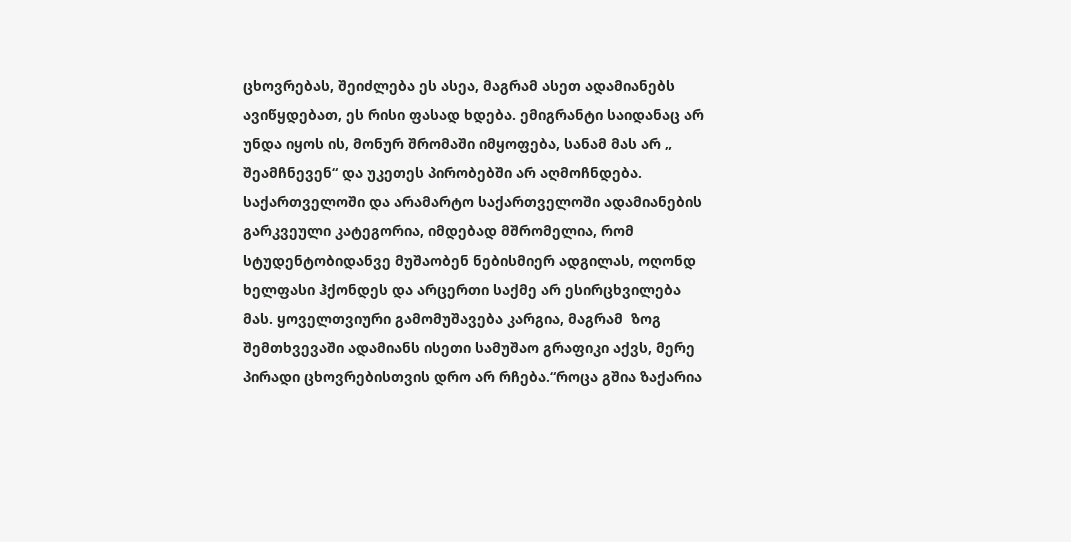ცხოვრებას, შეიძლება ეს ასეა, მაგრამ ასეთ ადამიანებს ავიწყდებათ, ეს რისი ფასად ხდება. ემიგრანტი საიდანაც არ უნდა იყოს ის, მონურ შრომაში იმყოფება, სანამ მას არ „ შეამჩნევენ“ და უკეთეს პირობებში არ აღმოჩნდება.  საქართველოში და არამარტო საქართველოში ადამიანების გარკვეული კატეგორია, იმდებად მშრომელია, რომ სტუდენტობიდანვე მუშაობენ ნებისმიერ ადგილას, ოღონდ ხელფასი ჰქონდეს და არცერთი საქმე არ ესირცხვილება მას. ყოველთვიური გამომუშავება კარგია, მაგრამ  ზოგ შემთხვევაში ადამიანს ისეთი სამუშაო გრაფიკი აქვს, მერე პირადი ცხოვრებისთვის დრო არ რჩება.“როცა გშია ზაქარია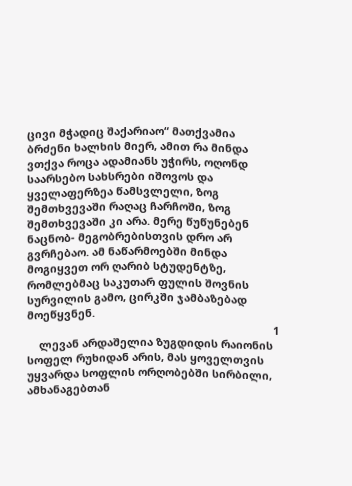ცივი მჭადიც შაქარიაო“ მათქვამია ბრძენი ხალხის მიერ, ამით რა მინდა ვთქვა როცა ადამიანს უჭირს, ოღონდ საარსებო სახსრები იშოვოს და ყველაფერზეა წამსვლელი, ზოგ შემთხვევაში რაღაც ჩარჩოში, ზოგ შემთხვევაში კი არა. მერე წუწუნებენ ნაცნობ- მეგობრებისთვის დრო არ გვრჩებაო. ამ ნაწარმოებში მინდა მოგიყვეთ ორ ღარიბ სტუდენტზე, რომლებმაც საკუთარ ფულის შოვნის სურვილის გამო, ცირკში ჯამბაზებად მოეწყვნენ.
                                                                                  1
    ლევან არდაშელია ზუგდიდის რაიონის  სოფელ რუხიდან არის, მას ყოველთვის უყვარდა სოფლის ორღობებში სირბილი, ამხანაგებთან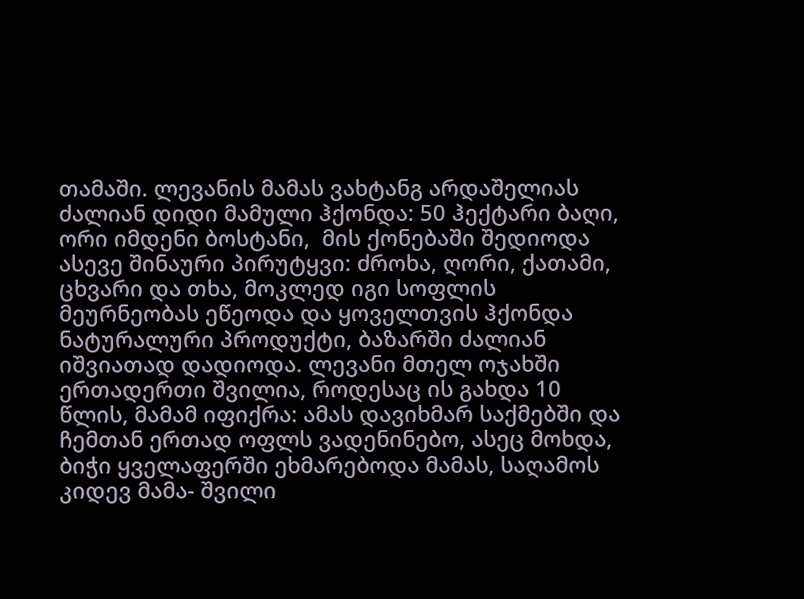თამაში. ლევანის მამას ვახტანგ არდაშელიას ძალიან დიდი მამული ჰქონდა: 50 ჰექტარი ბაღი, ორი იმდენი ბოსტანი,  მის ქონებაში შედიოდა ასევე შინაური პირუტყვი: ძროხა, ღორი, ქათამი, ცხვარი და თხა, მოკლედ იგი სოფლის მეურნეობას ეწეოდა და ყოველთვის ჰქონდა ნატურალური პროდუქტი, ბაზარში ძალიან იშვიათად დადიოდა. ლევანი მთელ ოჯახში ერთადერთი შვილია, როდესაც ის გახდა 10 წლის, მამამ იფიქრა: ამას დავიხმარ საქმებში და ჩემთან ერთად ოფლს ვადენინებო, ასეც მოხდა, ბიჭი ყველაფერში ეხმარებოდა მამას, საღამოს კიდევ მამა- შვილი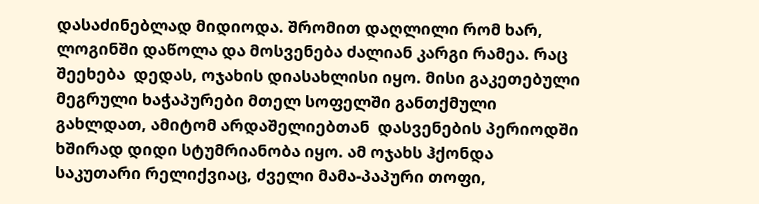დასაძინებლად მიდიოდა. შრომით დაღლილი რომ ხარ, ლოგინში დაწოლა და მოსვენება ძალიან კარგი რამეა. რაც შეეხება  დედას, ოჯახის დიასახლისი იყო. მისი გაკეთებული მეგრული ხაჭაპურები მთელ სოფელში განთქმული გახლდათ, ამიტომ არდაშელიებთან  დასვენების პერიოდში ხშირად დიდი სტუმრიანობა იყო. ამ ოჯახს ჰქონდა საკუთარი რელიქვიაც, ძველი მამა-პაპური თოფი,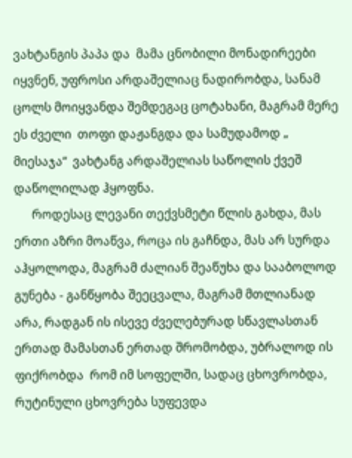ვახტანგის პაპა და  მამა ცნობილი მონადირეები იყვნენ, უფროსი არდაშელიაც ნადირობდა, სანამ ცოლს მოიყვანდა შემდეგაც ცოტახანი, მაგრამ მერე ეს ძველი  თოფი დაჟანგდა და სამუდამოდ „ მიესაჯა“  ვახტანგ არდაშელიას საწოლის ქვეშ დაწოლილად ჰყოფნა.
      როდესაც ლევანი თექვსმეტი წლის გახდა, მას ერთი აზრი მოაწვა, როცა ის გაჩნდა, მას არ სურდა აჰყოლოდა, მაგრამ ძალიან შეაწუხა და სააბოლოდ გუნება - განწყობა შეეცვალა, მაგრამ მთლიანად არა, რადგან ის ისევე ძველებურად სწავლასთან ერთად მამასთან ერთად შრომობდა, უბრალოდ ის ფიქრობდა  რომ იმ სოფელში, სადაც ცხოვრობდა, რუტინული ცხოვრება სუფევდა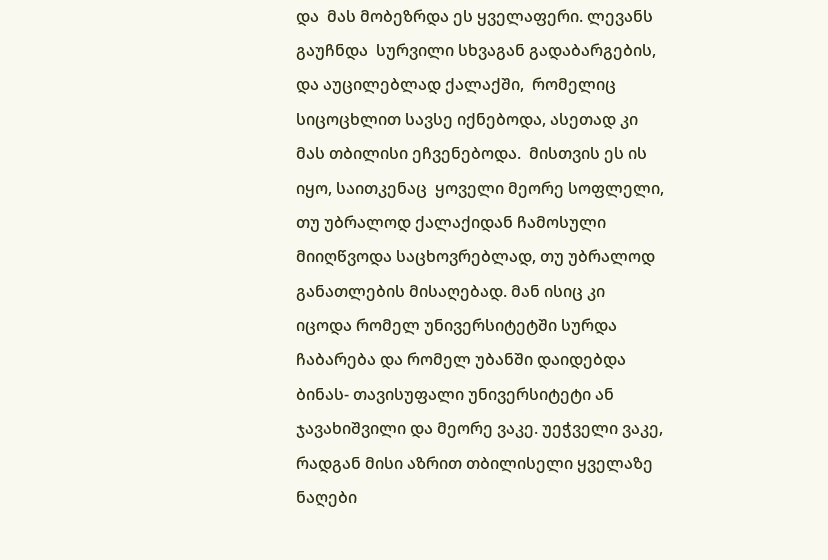და  მას მობეზრდა ეს ყველაფერი. ლევანს გაუჩნდა  სურვილი სხვაგან გადაბარგების, და აუცილებლად ქალაქში,  რომელიც  სიცოცხლით სავსე იქნებოდა, ასეთად კი მას თბილისი ეჩვენებოდა.  მისთვის ეს ის იყო, საითკენაც  ყოველი მეორე სოფლელი, თუ უბრალოდ ქალაქიდან ჩამოსული მიიღწვოდა საცხოვრებლად, თუ უბრალოდ განათლების მისაღებად. მან ისიც კი იცოდა რომელ უნივერსიტეტში სურდა ჩაბარება და რომელ უბანში დაიდებდა ბინას- თავისუფალი უნივერსიტეტი ან ჯავახიშვილი და მეორე ვაკე. უეჭველი ვაკე, რადგან მისი აზრით თბილისელი ყველაზე ნაღები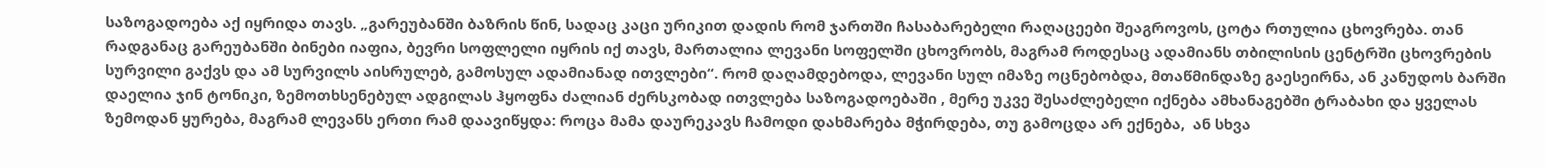საზოგადოება აქ იყრიდა თავს. „გარეუბანში ბაზრის წინ, სადაც კაცი ურიკით დადის რომ ჯართში ჩასაბარებელი რაღაცეები შეაგროვოს, ცოტა რთულია ცხოვრება. თან რადგანაც გარეუბანში ბინები იაფია, ბევრი სოფლელი იყრის იქ თავს, მართალია ლევანი სოფელში ცხოვრობს, მაგრამ როდესაც ადამიანს თბილისის ცენტრში ცხოვრების  სურვილი გაქვს და ამ სურვილს აისრულებ, გამოსულ ადამიანად ითვლები“. რომ დაღამდებოდა, ლევანი სულ იმაზე ოცნებობდა, მთაწმინდაზე გაესეირნა, ან კანუდოს ბარში დაელია ჯინ ტონიკი, ზემოთხსენებულ ადგილას ჰყოფნა ძალიან ძერსკობად ითვლება საზოგადოებაში , მერე უკვე შესაძლებელი იქნება ამხანაგებში ტრაბახი და ყველას ზემოდან ყურება, მაგრამ ლევანს ერთი რამ დაავიწყდა: როცა მამა დაურეკავს ჩამოდი დახმარება მჭირდება, თუ გამოცდა არ ექნება,  ან სხვა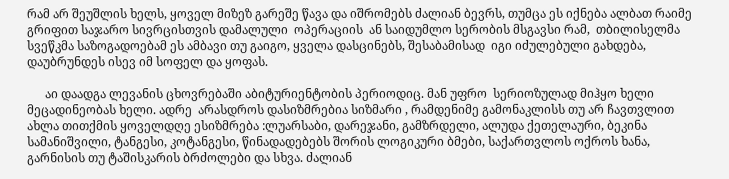რამ არ შეუშლის ხელს, ყოველ მიზეზ გარეშე წავა და იშრომებს ძალიან ბევრს, თუმცა ეს იქნება ალბათ რაიმე გრიფით საჯარო სივრცისთვის დამალული  ოპერაციის  ან საიდუმლო სერობის მსგავსი რამ,  თბილისელმა სვეწკმა საზოგადოებამ ეს ამბავი თუ გაიგო, ყველა დასცინებს, შესაბამისად  იგი იძულებული გახდება, დაუბრუნდეს ისევ იმ სოფელ და ყოფას.

      აი დაადგა ლევანის ცხოვრებაში აბიტურიენტობის პერიოდიც. მან უფრო  სერიოზულად მიჰყო ხელი მეცადინეობას ხელი. ადრე  არასდროს დასიზმრებია სიზმარი , რამდენიმე გამონაკლისს თუ არ ჩავთვლით ახლა თითქმის ყოველდღე ესიზმრება :ლუარსაბი, დარეჯანი, გამზრდელი, ალუდა ქეთელაური, ბეკინა სამანიშვილი, ტანგესი, კოტანგესი, წინადადებებს შორის ლოგიკური ბმები, საქართვლოს ოქროს ხანა, გარნისის თუ ტაშისკარის ბრძოლები და სხვა. ძალიან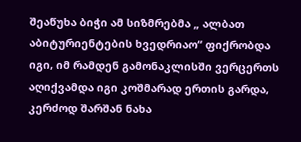შეაწუხა ბიჭი ამ სიზმრებმა „ ალბათ აბიტურიენტების ხვედრიაო“ ფიქრობდა იგი, იმ რამდენ გამონაკლისში ვერცერთს აღიქვამდა იგი კოშმარად ერთის გარდა, კერძოდ შარშან ნახა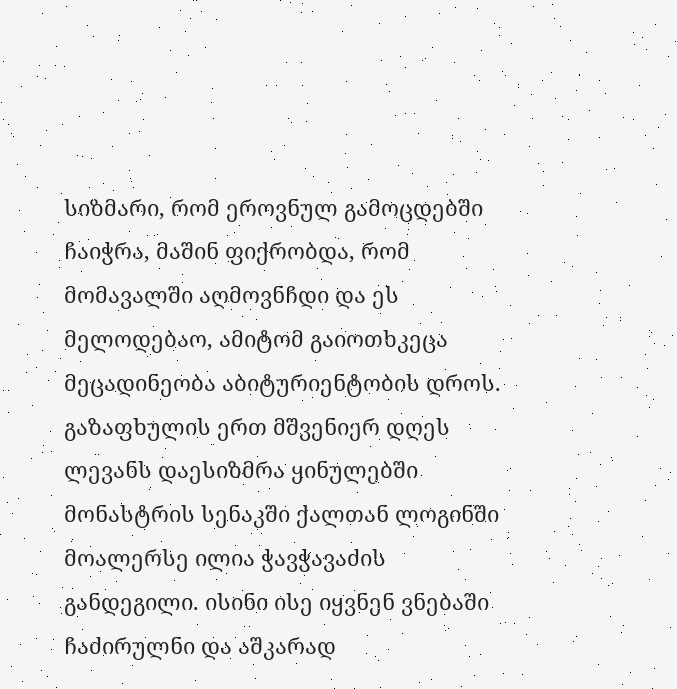სიზმარი, რომ ეროვნულ გამოცდებში ჩაიჭრა, მაშინ ფიქრობდა, რომ მომავალში აღმოვნჩდი და ეს მელოდებაო, ამიტომ გაიოთხკეცა მეცადინეობა აბიტურიენტობის დროს.  გაზაფხულის ერთ მშვენიერ დღეს ლევანს დაესიზმრა ყინულებში მონასტრის სენაკში ქალთან ლოგინში მოალერსე ილია ჭავჭავაძის განდეგილი. ისინი ისე იყვნენ ვნებაში ჩაძირულნი და აშკარად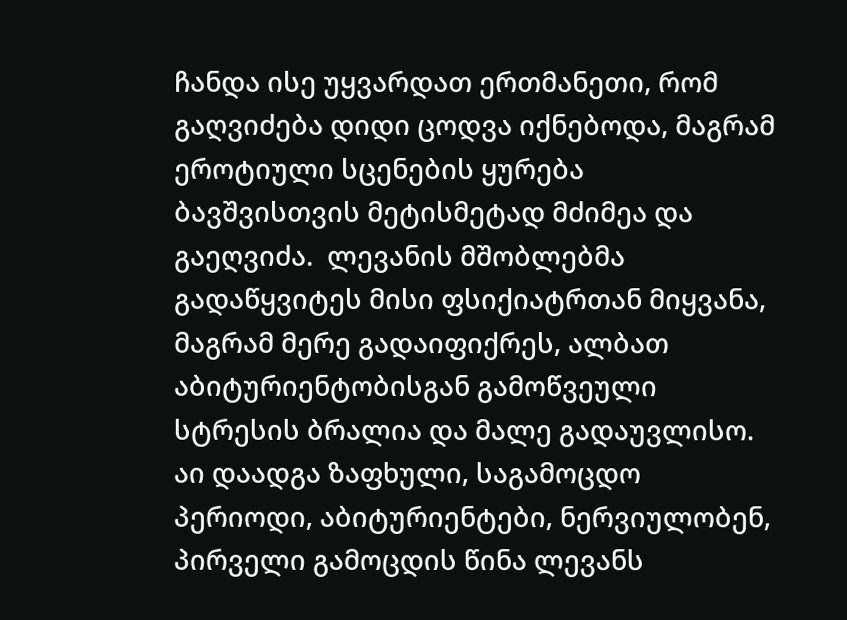ჩანდა ისე უყვარდათ ერთმანეთი, რომ გაღვიძება დიდი ცოდვა იქნებოდა, მაგრამ ეროტიული სცენების ყურება ბავშვისთვის მეტისმეტად მძიმეა და გაეღვიძა.  ლევანის მშობლებმა გადაწყვიტეს მისი ფსიქიატრთან მიყვანა, მაგრამ მერე გადაიფიქრეს, ალბათ აბიტურიენტობისგან გამოწვეული სტრესის ბრალია და მალე გადაუვლისო.  აი დაადგა ზაფხული, საგამოცდო პერიოდი, აბიტურიენტები, ნერვიულობენ, პირველი გამოცდის წინა ლევანს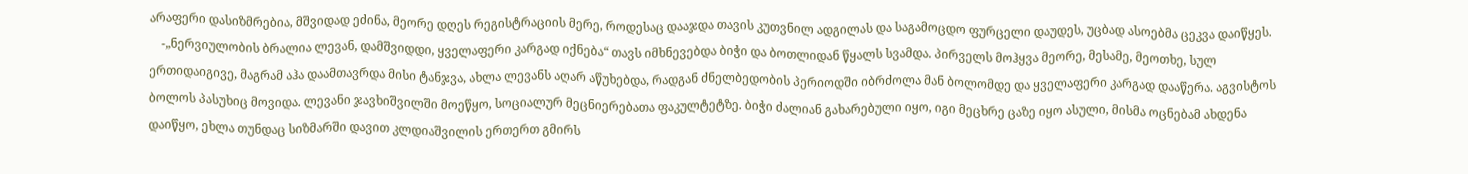არაფერი დასიზმრებია, მშვიდად ეძინა, მეორე დღეს რეგისტრაციის მერე, როდესაც დააჯდა თავის კუთვნილ ადგილას და საგამოცდო ფურცელი დაუდეს, უცბად ასოებმა ცეკვა დაიწყეს.
    -„ნერვიულობის ბრალია ლევან, დამშვიდდი, ყველაფერი კარგად იქნება“ თავს იმხნევებდა ბიჭი და ბოთლიდან წყალს სვამდა. პირველს მოჰყვა მეორე, მესამე, მეოთხე, სულ ერთიდაიგივე, მაგრამ აჰა დაამთავრდა მისი ტანჯვა, ახლა ლევანს აღარ აწუხებდა, რადგან ძნელბედობის პერიოდში იბრძოლა მან ბოლომდე და ყველაფერი კარგად დააწერა. აგვისტოს ბოლოს პასუხიც მოვიდა. ლევანი ჯავხიშვილში მოეწყო, სოციალურ მეცნიერებათა ფაკულტეტზე. ბიჭი ძალიან გახარებული იყო, იგი მეცხრე ცაზე იყო ასული, მისმა ოცნებამ ახდენა დაიწყო, ეხლა თუნდაც სიზმარში დავით კლდიაშვილის ერთერთ გმირს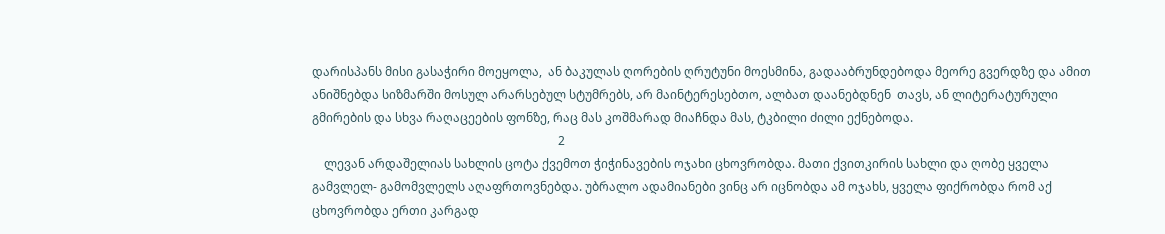დარისპანს მისი გასაჭირი მოეყოლა,  ან ბაკულას ღორების ღრუტუნი მოესმინა, გადააბრუნდებოდა მეორე გვერდზე და ამით ანიშნებდა სიზმარში მოსულ არარსებულ სტუმრებს, არ მაინტერესებთო, ალბათ დაანებდნენ  თავს, ან ლიტერატურული  გმირების და სხვა რაღაცეების ფონზე, რაც მას კოშმარად მიაჩნდა მას, ტკბილი ძილი ექნებოდა.
                                                                                  2
    ლევან არდაშელიას სახლის ცოტა ქვემოთ ჭიჭინავების ოჯახი ცხოვრობდა. მათი ქვითკირის სახლი და ღობე ყველა გამვლელ- გამომვლელს აღაფრთოვნებდა. უბრალო ადამიანები ვინც არ იცნობდა ამ ოჯახს, ყველა ფიქრობდა რომ აქ ცხოვრობდა ერთი კარგად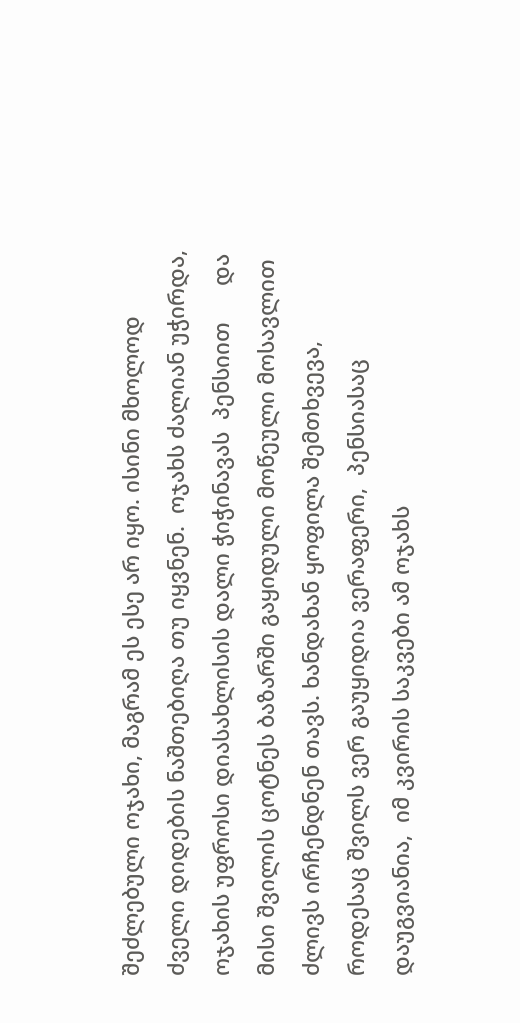შეძლებული ოჯახი, მაგრამ ეს ესე არ იყო. ისინი მხოლოდ ძველი დიდების ნაშთებიღა თუ იყვნენ.  ოჯახს ძალიან უჭირდა, ოჯახის უფროსი დიასახლისის დალი ჭიჭინავას  პენსიით      და მისი შვილის ცოტნეს ბაზარში გაყიდული მოწეული მოსავლით ძლივს ირჩენდნენ თავს. ხანდახან ყოფილა შემთხვევა, როდესაც შვილს ვერ გაუყიდია ვერაფერი,  პენსიასაც დაუგვიანია,  იმ კვირის საკვები ამ ოჯახს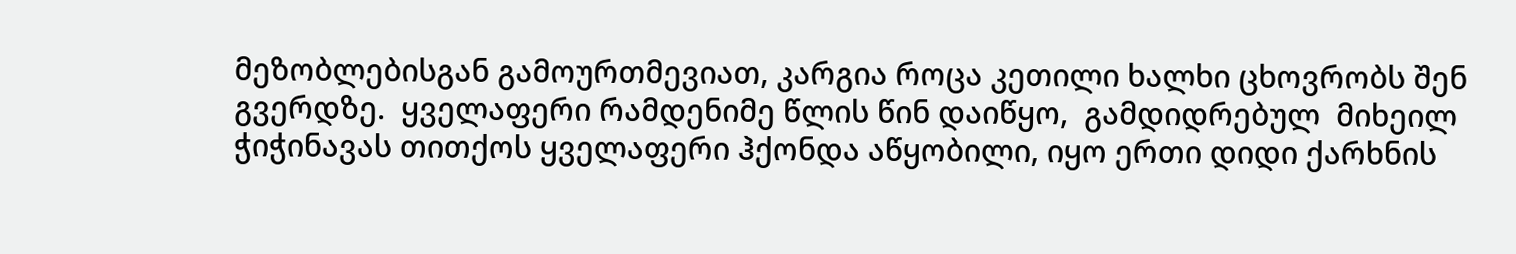მეზობლებისგან გამოურთმევიათ, კარგია როცა კეთილი ხალხი ცხოვრობს შენ გვერდზე.  ყველაფერი რამდენიმე წლის წინ დაიწყო,  გამდიდრებულ  მიხეილ ჭიჭინავას თითქოს ყველაფერი ჰქონდა აწყობილი, იყო ერთი დიდი ქარხნის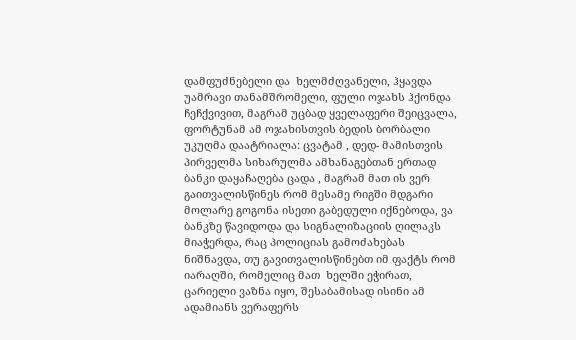დამფუძნებელი და  ხელმძღვანელი, ჰყავდა უამრავი თანამშრომელი, ფული ოჯახს ჰქონდა ჩეჩქვივით, მაგრამ უცბად ყველაფერი შეიცვალა, ფორტუნამ ამ ოჯახისთვის ბედის ბორბალი უკუღმა დაატრიალა: ცვატამ , დედ- მამისთვის პირველმა სიხარულმა ამხანაგებთან ერთად ბანკი დაყაჩაღება ცადა , მაგრამ მათ ის ვერ გაითვალისწინეს რომ მესამე რიგში მდგარი მოლარე გოგონა ისეთი გაბედული იქნებოდა, ვა ბანკზე წავიდოდა და სიგნალიზაციის ღილაკს  მიაჭერდა, რაც პოლიციას გამოძახებას ნიშნავდა, თუ გავითვალისწინებთ იმ ფაქტს რომ იარაღში, რომელიც მათ  ხელში ეჭირათ,  ცარიელი ვაზნა იყო, შესაბამისად ისინი ამ ადამიანს ვერაფერს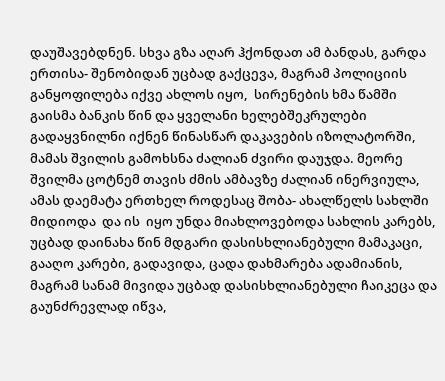დაუშავებდნენ. სხვა გზა აღარ ჰქონდათ ამ ბანდას, გარდა ერთისა- შენობიდან უცბად გაქცევა, მაგრამ პოლიციის განყოფილება იქვე ახლოს იყო,  სირენების ხმა წამში გაისმა ბანკის წინ და ყველანი ხელებშეკრულები გადაყვნილნი იქნენ წინასწარ დაკავების იზოლატორში, მამას შვილის გამოხსნა ძალიან ძვირი დაუჯდა. მეორე შვილმა ცოტნემ თავის ძმის ამბავზე ძალიან ინერვიულა, ამას დაემატა ერთხელ როდესაც შობა- ახალწელს სახლში მიდიოდა  და ის  იყო უნდა მიახლოვებოდა სახლის კარებს, უცბად დაინახა წინ მდგარი დასისხლიანებული მამაკაცი,  გააღო კარები, გადავიდა, ცადა დახმარება ადამიანის, მაგრამ სანამ მივიდა უცბად დასისხლიანებული ჩაიკეცა და გაუნძრევლად იწვა,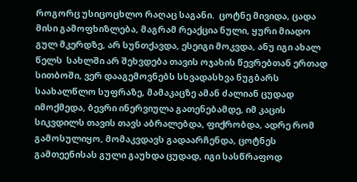როგორც უსიცოცხლო რაღაც საგანი.  ცოტნე მივიდა, ცადა მისი გამოფხიზლება, მაგრამ რეაქცია ნული, ყური მიადო გულ მკერდზე, არ სუნთქავდა, ესეიგი მოკვდა, ანუ იგი ახალ წელს  სახლში არ შეხვდება თავის ოჯახის წევრებთან ერთად სითბოში, ვერ დააგემოვნებს სხვადასხვა ნუგბარს საახალწლო სუფრაზე, მამაკაცზე ამან ძალიან ცუდად იმოქმედა, ბევრი ინერვიულა გათენებამდე, იმ კაცის სიკვდილს თავის თავს აბრალებდა, ფიქრობდა, ადრე რომ გამოსულიყო, მომაკვდავს გადაარჩენდა, ცოტნეს გამთეენისას გული გაუხდა ცუდად, იგი სასწრაფოდ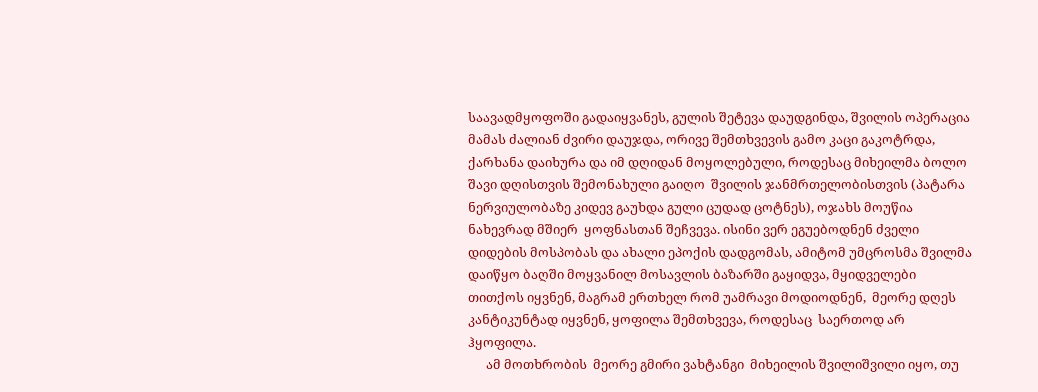საავადმყოფოში გადაიყვანეს, გულის შეტევა დაუდგინდა, შვილის ოპერაცია მამას ძალიან ძვირი დაუჯდა, ორივე შემთხვევის გამო კაცი გაკოტრდა, ქარხანა დაიხურა და იმ დღიდან მოყოლებული, როდესაც მიხეილმა ბოლო შავი დღისთვის შემონახული გაიღო  შვილის ჯანმრთელობისთვის (პატარა ნერვიულობაზე კიდევ გაუხდა გული ცუდად ცოტნეს), ოჯახს მოუწია ნახევრად მშიერ  ყოფნასთან შეჩვევა. ისინი ვერ ეგუებოდნენ ძველი დიდების მოსპობას და ახალი ეპოქის დადგომას, ამიტომ უმცროსმა შვილმა დაიწყო ბაღში მოყვანილ მოსავლის ბაზარში გაყიდვა, მყიდველები  თითქოს იყვნენ, მაგრამ ერთხელ რომ უამრავი მოდიოდნენ,  მეორე დღეს კანტიკუნტად იყვნენ, ყოფილა შემთხვევა, როდესაც  საერთოდ არ ჰყოფილა.
      ამ მოთხრობის  მეორე გმირი ვახტანგი  მიხეილის შვილიშვილი იყო, თუ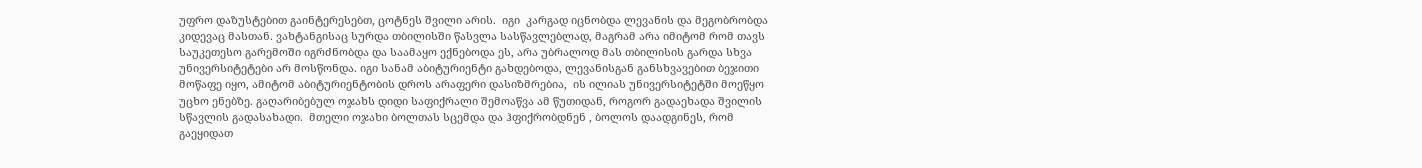უფრო დაზუსტებით გაინტერესებთ, ცოტნეს შვილი არის.  იგი  კარგად იცნობდა ლევანის და მეგობრობდა კიდევაც მასთან. ვახტანგისაც სურდა თბილისში წასვლა სასწავლებლად, მაგრამ არა იმიტომ რომ თავს საუკეთესო გარემოში იგრძნობდა და საამაყო ექნებოდა ეს, არა უბრალოდ მას თბილისის გარდა სხვა უნივერსიტეტები არ მოსწონდა. იგი სანამ აბიტურიენტი გახდებოდა, ლევანისგან განსხვავებით ბეჯითი მოწაფე იყო, ამიტომ აბიტურიენტობის დროს არაფერი დასიზმრებია,  ის ილიას უნივერსიტეტში მოეწყო უცხო ენებზე. გაღარიბებულ ოჯახს დიდი საფიქრალი შემოაწვა ამ წუთიდან, როგორ გადაეხადა შვილის სწავლის გადასახადი.  მთელი ოჯახი ბოლთას სცემდა და ჰფიქრობდნენ , ბოლოს დაადგინეს, რომ გაეყიდათ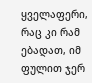ყველაფერი, რაც კი რამ ებადათ, იმ ფულით ჯერ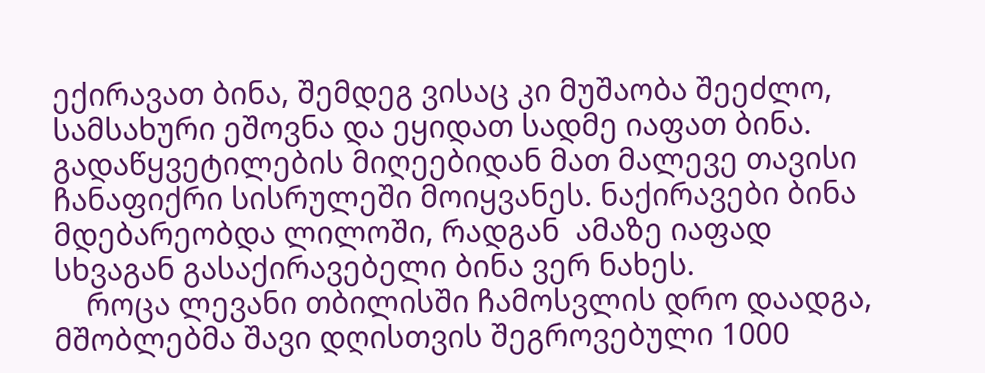ექირავათ ბინა, შემდეგ ვისაც კი მუშაობა შეეძლო, სამსახური ეშოვნა და ეყიდათ სადმე იაფათ ბინა. გადაწყვეტილების მიღეებიდან მათ მალევე თავისი ჩანაფიქრი სისრულეში მოიყვანეს. ნაქირავები ბინა მდებარეობდა ლილოში, რადგან  ამაზე იაფად სხვაგან გასაქირავებელი ბინა ვერ ნახეს.
    როცა ლევანი თბილისში ჩამოსვლის დრო დაადგა, მშობლებმა შავი დღისთვის შეგროვებული 1000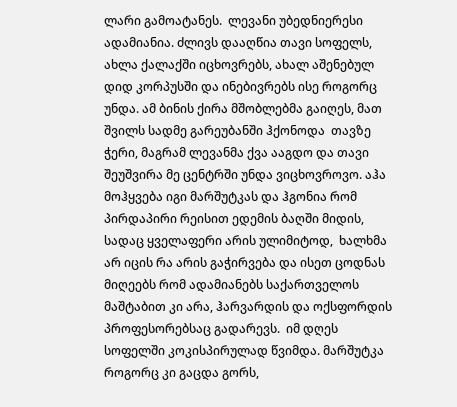ლარი გამოატანეს.  ლევანი უბედნიერესი ადამიანია. ძლივს დააღწია თავი სოფელს, ახლა ქალაქში იცხოვრებს, ახალ აშენებულ დიდ კორპუსში და ინებივრებს ისე როგორც უნდა. ამ ბინის ქირა მშობლებმა გაიღეს, მათ შვილს სადმე გარეუბანში ჰქონოდა  თავზე ჭერი, მაგრამ ლევანმა ქვა ააგდო და თავი შეუშვირა მე ცენტრში უნდა ვიცხოვროვო. აჰა მოჰყვება იგი მარშუტკას და ჰგონია რომ პირდაპირი რეისით ედემის ბაღში მიდის, სადაც ყველაფერი არის ულიმიტოდ,  ხალხმა არ იცის რა არის გაჭირვება და ისეთ ცოდნას მიღეებს რომ ადამიანებს საქართველოს მაშტაბით კი არა, ჰარვარდის და ოქსფორდის პროფესორებსაც გადარევს.  იმ დღეს სოფელში კოკისპირულად წვიმდა. მარშუტკა როგორც კი გაცდა გორს,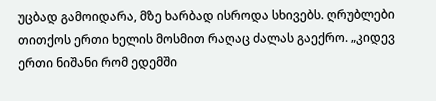უცბად გამოიდარა, მზე ხარბად ისროდა სხივებს. ღრუბლები თითქოს ერთი ხელის მოსმით რაღაც ძალას გაექრო. „კიდევ ერთი ნიშანი რომ ედემში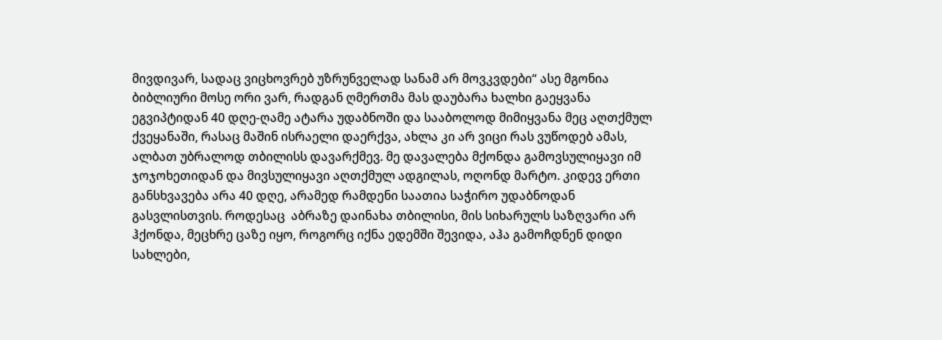მივდივარ, სადაც ვიცხოვრებ უზრუნველად სანამ არ მოვკვდები“ ასე მგონია ბიბლიური მოსე ორი ვარ, რადგან ღმერთმა მას დაუბარა ხალხი გაეყვანა ეგვიპტიდან 40 დღე-ღამე ატარა უდაბნოში და სააბოლოდ მიმიყვანა მეც აღთქმულ ქვეყანაში, რასაც მაშინ ისრაელი დაერქვა, ახლა კი არ ვიცი რას ვუწოდებ ამას, ალბათ უბრალოდ თბილისს დავარქმევ. მე დავალება მქონდა გამოვსულიყავი იმ ჯოჯოხეთიდან და მივსულიყავი აღთქმულ ადგილას, ოღონდ მარტო. კიდევ ერთი განსხვავება არა 40 დღე, არამედ რამდენი საათია საჭირო უდაბნოდან გასვლისთვის. როდესაც  აბრაზე დაინახა თბილისი, მის სიხარულს საზღვარი არ ჰქონდა, მეცხრე ცაზე იყო, როგორც იქნა ედემში შევიდა, აჰა გამოჩდნენ დიდი სახლები,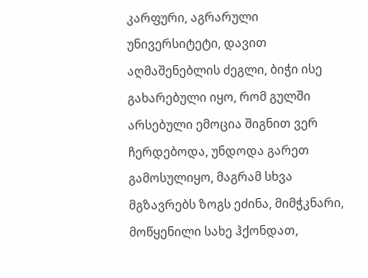კარფური, აგრარული უნივერსიტეტი, დავით აღმაშენებლის ძეგლი, ბიჭი ისე გახარებული იყო, რომ გულში არსებული ემოცია შიგნით ვერ ჩერდებოდა, უნდოდა გარეთ გამოსულიყო, მაგრამ სხვა მგზავრებს ზოგს ეძინა, მიმჭკნარი, მოწყენილი სახე ჰქონდათ,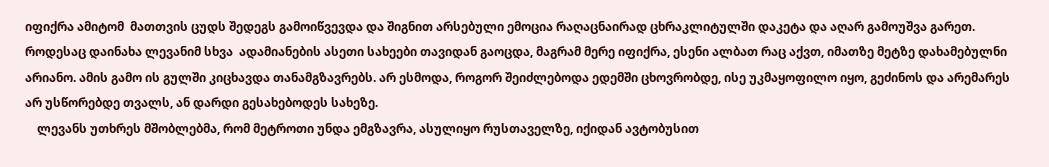იფიქრა ამიტომ  მათთვის ცუდს შედეგს გამოიწვევდა და შიგნით არსებული ემოცია რაღაცნაირად ცხრაკლიტულში დაკეტა და აღარ გამოუშვა გარეთ. როდესაც დაინახა ლევანიმ სხვა  ადამიანების ასეთი სახეები თავიდან გაოცდა, მაგრამ მერე იფიქრა, ესენი ალბათ რაც აქვთ, იმათზე მეტზე დახამებულნი არიანო. ამის გამო ის გულში კიცხავდა თანამგზავრებს. არ ესმოდა, როგორ შეიძლებოდა ედემში ცხოვრობდე, ისე უკმაყოფილო იყო, გეძინოს და არემარეს არ უსწორებდე თვალს, ან დარდი გესახებოდეს სახეზე.
    ლევანს უთხრეს მშობლებმა, რომ მეტროთი უნდა ემგზავრა, ასულიყო რუსთაველზე, იქიდან ავტობუსით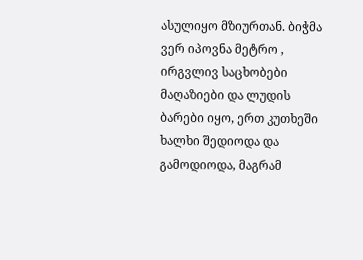ასულიყო მზიურთან. ბიჭმა ვერ იპოვნა მეტრო , ირგვლივ საცხობები მაღაზიები და ლუდის ბარები იყო, ერთ კუთხეში ხალხი შედიოდა და გამოდიოდა, მაგრამ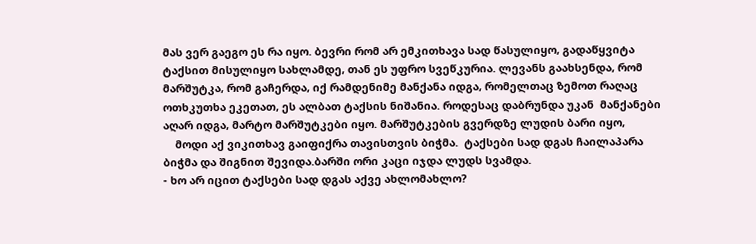მას ვერ გაეგო ეს რა იყო. ბევრი რომ არ ემკითხავა სად წასულიყო, გადაწყვიტა ტაქსით მისულიყო სახლამდე, თან ეს უფრო სვეწკურია. ლევანს გაახსენდა, რომ მარშუტკა, რომ გაჩერდა, იქ რამდენიმე მანქანა იდგა, რომელთაც ზემოთ რაღაც ოთხკუთხა ეკეთათ, ეს ალბათ ტაქსის ნიშანია. როდესაც დაბრუნდა უკან  მანქანები აღარ იდგა, მარტო მარშუტკები იყო. მარშუტკების გვერდზე ლუდის ბარი იყო,
    მოდი აქ ვიკითხავ გაიფიქრა თავისთვის ბიჭმა.  ტაქსები სად დგას ჩაილაპარა ბიჭმა და შიგნით შევიდა.ბარში ორი კაცი იჯდა ლუდს სვამდა.
- ხო არ იცით ტაქსები სად დგას აქვე ახლომახლო?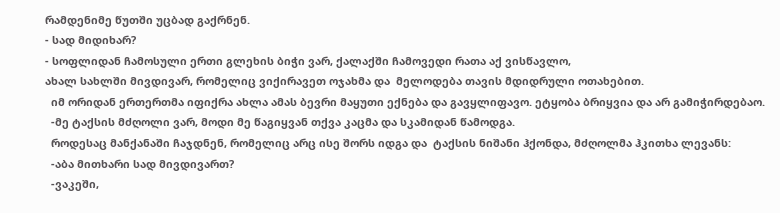რამდენიმე წუთში უცბად გაქრნენ.
- სად მიდიხარ?
- სოფლიდან ჩამოსული ერთი გლეხის ბიჭი ვარ, ქალაქში ჩამოვედი რათა აქ ვისწავლო,
ახალ სახლში მივდივარ, რომელიც ვიქირავეთ ოჯახმა და  მელოდება თავის მდიდრული ოთახებით.
  იმ ორიდან ერთერთმა იფიქრა ახლა ამას ბევრი მაყუთი ექნება და გავყლიფავო. ეტყობა ბრიყვია და არ გამიჭირდებაო.
  -მე ტაქსის მძღოლი ვარ, მოდი მე წაგიყვან თქვა კაცმა და სკამიდან წამოდგა.
  როდესაც მანქანაში ჩაჯდნენ, რომელიც არც ისე შორს იდგა და  ტაქსის ნიშანი ჰქონდა, მძღოლმა ჰკითხა ლევანს:
  -აბა მითხარი სად მივდივართ?
  -ვაკეში,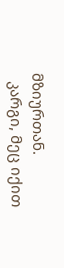მზიურთან.
  კარგი, მეც იქით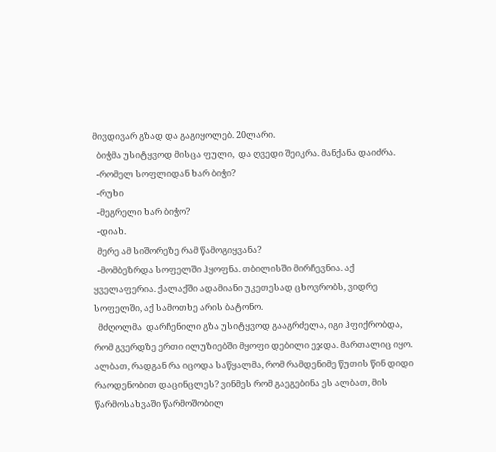მივდივარ გზად და გაგიყოლებ. 20ლარი.
  ბიჭმა უსიტყვოდ მისცა ფული,  და ღვედი შეიკრა. მანქანა დაიძრა.
  -რომელ სოფლიდან ხარ ბიჭი?
  -რუხი
  -მეგრელი ხარ ბიჭო?
  -დიახ.
  მერე ამ სიშორეზე რამ წამოგიყვანა?
  -მომბეზრდა სოფელში ჰყოფნა. თბილისში მირჩევნია. აქ ყველაფერია. ქალაქში ადამიანი უკეთესად ცხოვრობს, ვიდრე სოფელში, აქ სამოთხე არის ბატონო.
  მძღოლმა  დარჩენილი გზა უსიტყვოდ გააგრძელა, იგი ჰფიქრობდა, რომ გვერდზე ერთი ილუზიებში მყოფი დებილი ეჯდა. მართალიც იყო. ალბათ, რადგან რა იცოდა საწყალმა, რომ რამდენიმე წუთის წინ დიდი რაოდენობით დაცინცლეს? ვინმეს რომ გაეგებინა ეს ალბათ, მის წარმოსახვაში წარმოშობილ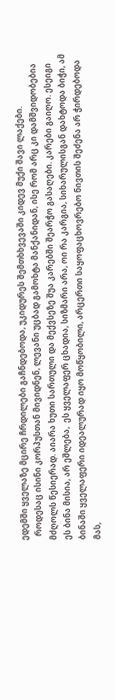ედემში ყველაზე მცირე ჩრდილები გაჩნდებოდა, უკიდურეს შემთხხვევაში კიდევ მუქი შავი ლაქები.
  როდესაც ისინი კორპუსთან მივიდნენ, ლევანი უცბად გამოხტა მანქანიდან, ისე რომ არც კი დამშვიდობებია მძღოლს წესიერად. აიარა ხუთი სართული და მექვსეზე შუა კარებში შეარჭო გასაღები. კარები გაიღო. ესეიგი ეს ბინა მისია, არ ეშლება,  ეს ყველაფერ ცხადია, სიზმარი არა, ოი რა კარგია, სიხარულისგან დახტოდა ბიჭი, ამ ბინაში ყველაფერი იდეალურად იყო მოწყობილი, არცერთი საყოფაცხოვრებო ნივთის შეძენა არ ჭირდებოდა მას,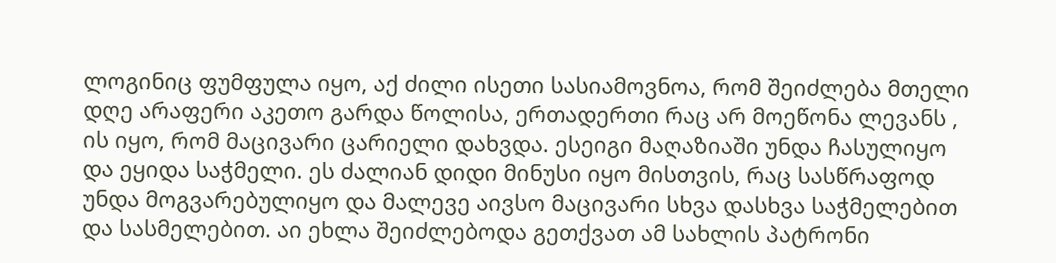ლოგინიც ფუმფულა იყო, აქ ძილი ისეთი სასიამოვნოა, რომ შეიძლება მთელი დღე არაფერი აკეთო გარდა წოლისა, ერთადერთი რაც არ მოეწონა ლევანს , ის იყო, რომ მაცივარი ცარიელი დახვდა. ესეიგი მაღაზიაში უნდა ჩასულიყო და ეყიდა საჭმელი. ეს ძალიან დიდი მინუსი იყო მისთვის, რაც სასწრაფოდ უნდა მოგვარებულიყო და მალევე აივსო მაცივარი სხვა დასხვა საჭმელებით და სასმელებით. აი ეხლა შეიძლებოდა გეთქვათ ამ სახლის პატრონი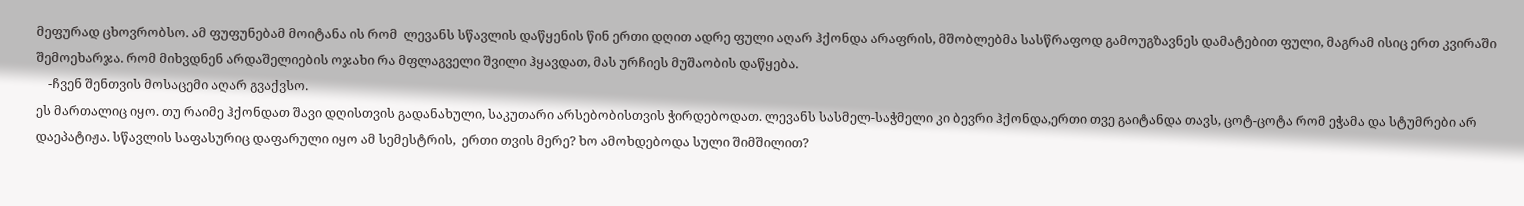მეფურად ცხოვრობსო. ამ ფუფუნებამ მოიტანა ის რომ  ლევანს სწავლის დაწყენის წინ ერთი დღით ადრე ფული აღარ ჰქონდა არაფრის, მშობლებმა სასწრაფოდ გამოუგზავნეს დამატებით ფული, მაგრამ ისიც ერთ კვირაში შემოეხარჯა. რომ მიხვდნენ არდაშელიების ოჯახი რა მფლაგველი შვილი ჰყავდათ, მას ურჩიეს მუშაობის დაწყება.
    -ჩვენ შენთვის მოსაცემი აღარ გვაქვსო.
ეს მართალიც იყო. თუ რაიმე ჰქონდათ შავი დღისთვის გადანახული, საკუთარი არსებობისთვის ჭირდებოდათ. ლევანს სასმელ-საჭმელი კი ბევრი ჰქონდა,ერთი თვე გაიტანდა თავს, ცოტ-ცოტა რომ ეჭამა და სტუმრები არ დაეპატიჟა. სწავლის საფასურიც დაფარული იყო ამ სემესტრის,  ერთი თვის მერე? ხო ამოხდებოდა სული შიმშილით?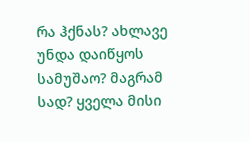რა ჰქნას? ახლავე უნდა დაიწყოს სამუშაო? მაგრამ სად? ყველა მისი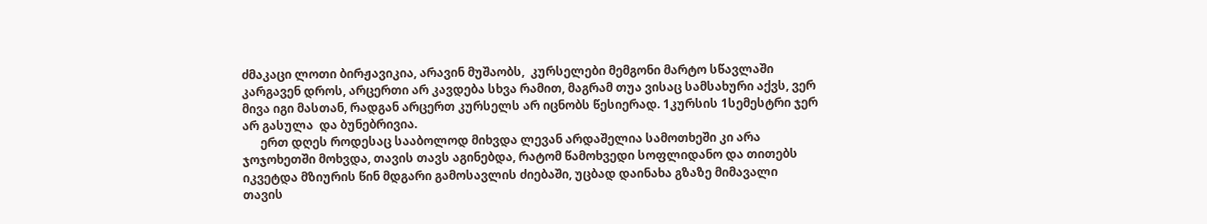ძმაკაცი ლოთი ბირჟავიკია, არავინ მუშაობს,  კურსელები მემგონი მარტო სწავლაში კარგავენ დროს, არცერთი არ კავდება სხვა რამით, მაგრამ თუა ვისაც სამსახური აქვს, ვერ მივა იგი მასთან, რადგან არცერთ კურსელს არ იცნობს წესიერად. 1კურსის 1სემესტრი ჯერ არ გასულა  და ბუნებრივია.
      ერთ დღეს როდესაც სააბოლოდ მიხვდა ლევან არდაშელია სამოთხეში კი არა ჯოჯოხეთში მოხვდა, თავის თავს აგინებდა, რატომ წამოხვედი სოფლიდანო და თითებს იკვეტდა მზიურის წინ მდგარი გამოსავლის ძიებაში, უცბად დაინახა გზაზე მიმავალი თავის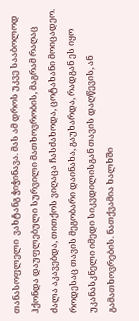თანასოფლელი  ვახტანგ ჭიჭინავა. მას ამ დროს უკვე სააბოლოდ ჰქონდა დაუფლებული სურვილი მათხოვრობის, მაგრამ რაღაც ძალა აკავებდა, თითქოს ვიღაცა ჩასძახოდა, ცოტახანი მოიცადეო. როდესაც თავის მეგობარი დაინახა, გაუხარდა, რადგან ეს იყო უკანასკნელი იმედი სიკვდილისგან თავის დაღწევის, ან გამათხოვრების. ნათქვამია ხალხში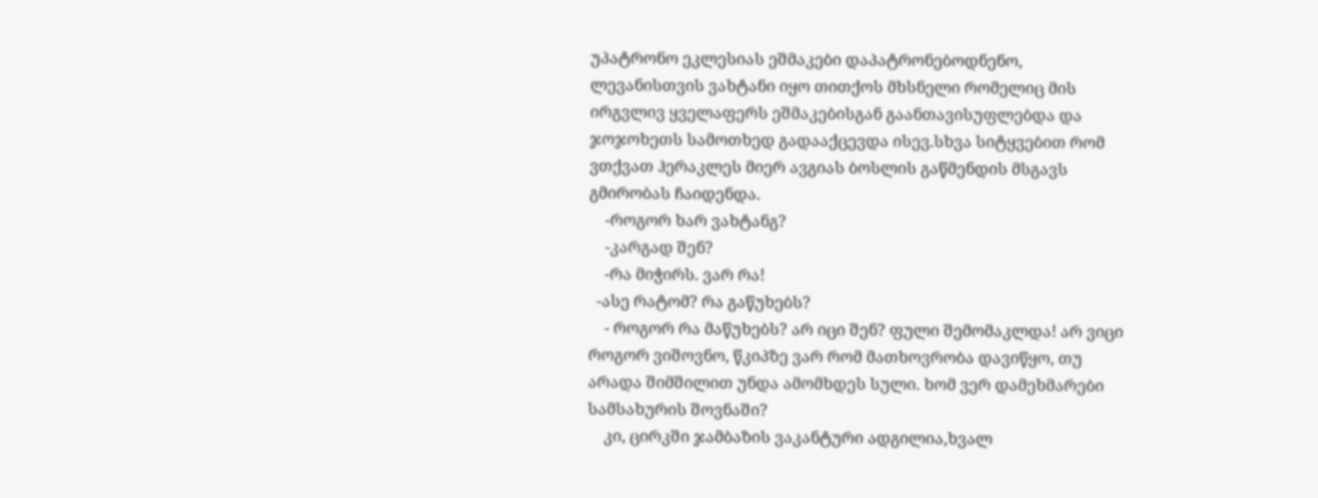უპატრონო ეკლესიას ეშმაკები დაპატრონებოდნენო, ლევანისთვის ვახტანი იყო თითქოს მხსნელი რომელიც მის ირგვლივ ყველაფერს ეშმაკებისგან გაანთავისუფლებდა და ჯოჯოხეთს სამოთხედ გადააქცევდა ისევ.სხვა სიტყვებით რომ ვთქვათ ჰერაკლეს მიერ ავგიას ბოსლის გაწმენდის მსგავს გმირობას ჩაიდენდა.
    -როგორ ხარ ვახტანგ?
    -კარგად შენ?
    -რა მიჭირს. ვარ რა!
  -ასე რატომ? რა გაწუხებს?
    - როგორ რა მაწუხებს? არ იცი შენ? ფული შემომაკლდა! არ ვიცი როგორ ვიშოვნო, წკიპზე ვარ რომ მათხოვრობა დავიწყო, თუ არადა შიმშილით უნდა ამომხდეს სული. ხომ ვერ დამეხმარები სამსახურის შოვნაში?
    კი, ცირკში ჯამბაზის ვაკანტური ადგილია,ხვალ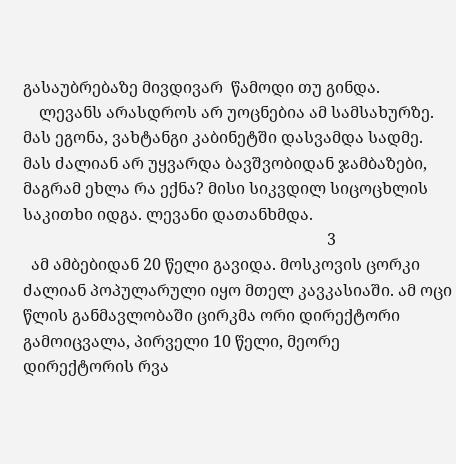გასაუბრებაზე მივდივარ  წამოდი თუ გინდა.
    ლევანს არასდროს არ უოცნებია ამ სამსახურზე. მას ეგონა, ვახტანგი კაბინეტში დასვამდა სადმე. მას ძალიან არ უყვარდა ბავშვობიდან ჯამბაზები, მაგრამ ეხლა რა ექნა? მისი სიკვდილ სიცოცხლის საკითხი იდგა. ლევანი დათანხმდა.
                                                                            3
  ამ ამბებიდან 20 წელი გავიდა. მოსკოვის ცორკი  ძალიან პოპულარული იყო მთელ კავკასიაში. ამ ოცი წლის განმავლობაში ცირკმა ორი დირექტორი გამოიცვალა, პირველი 10 წელი, მეორე დირექტორის რვა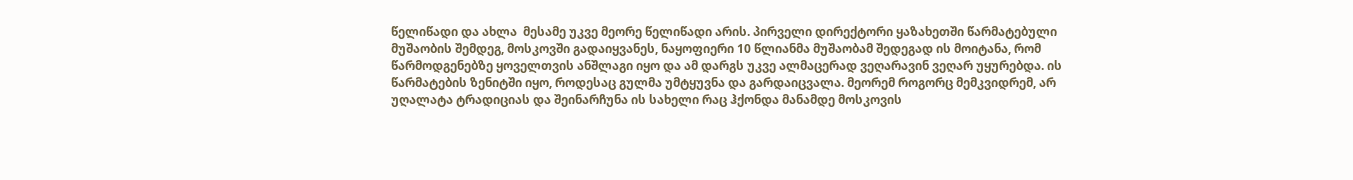წელიწადი და ახლა  მესამე უკვე მეორე წელიწადი არის. პირველი დირექტორი ყაზახეთში წარმატებული მუშაობის შემდეგ, მოსკოვში გადაიყვანეს, ნაყოფიერი 10 წლიანმა მუშაობამ შედეგად ის მოიტანა, რომ  წარმოდგენებზე ყოველთვის ანშლაგი იყო და ამ დარგს უკვე ალმაცერად ვეღარავინ ვეღარ უყურებდა. ის წარმატების ზენიტში იყო, როდესაც გულმა უმტყუვნა და გარდაიცვალა. მეორემ როგორც მემკვიდრემ, არ უღალატა ტრადიციას და შეინარჩუნა ის სახელი რაც ჰქონდა მანამდე მოსკოვის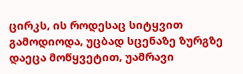ცირკს, ის როდესაც სიტყვით გამოდიოდა, უცბად სცენაზე ზურგზე დაეცა მოწყვეტით, უამრავი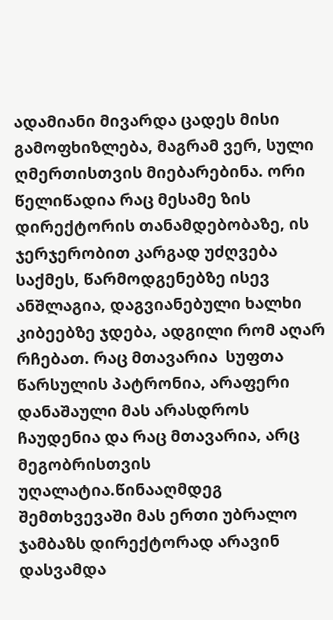ადამიანი მივარდა ცადეს მისი გამოფხიზლება, მაგრამ ვერ, სული ღმერთისთვის მიებარებინა. ორი წელიწადია რაც მესამე ზის დირექტორის თანამდებობაზე, ის ჯერჯერობით კარგად უძღვება საქმეს, წარმოდგენებზე ისევ ანშლაგია, დაგვიანებული ხალხი კიბეებზე ჯდება, ადგილი რომ აღარ რჩებათ. რაც მთავარია  სუფთა წარსულის პატრონია, არაფერი დანაშაული მას არასდროს ჩაუდენია და რაც მთავარია, არც მეგობრისთვის უღალატია.წინააღმდეგ შემთხვევაში მას ერთი უბრალო ჯამბაზს დირექტორად არავინ დასვამდა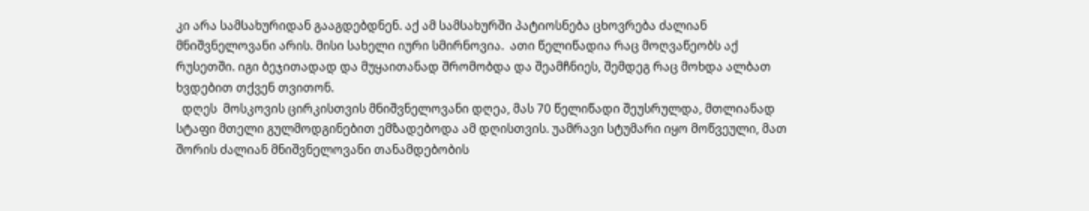კი არა სამსახურიდან გააგდებდნენ. აქ ამ სამსახურში პატიოსნება ცხოვრება ძალიან მნიშვნელოვანი არის. მისი სახელი იური სმირნოვია.  ათი წელიწადია რაც მოღვაწეობს აქ რუსეთში. იგი ბეჯითადად და მუყაითანად შრომობდა და შეამჩნიეს, შემდეგ რაც მოხდა ალბათ ხვდებით თქვენ თვითონ.
  დღეს  მოსკოვის ცირკისთვის მნიშვნელოვანი დღეა, მას 70 წელიწადი შეუსრულდა, მთლიანად სტაფი მთელი გულმოდგინებით ემზადებოდა ამ დღისთვის. უამრავი სტუმარი იყო მოწვეული, მათ შორის ძალიან მნიშვნელოვანი თანამდებობის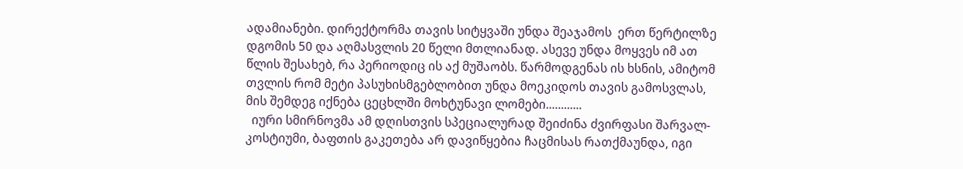ადამიანები. დირექტორმა თავის სიტყვაში უნდა შეაჯამოს  ერთ წერტილზე დგომის 50 და აღმასვლის 20 წელი მთლიანად. ასევე უნდა მოყვეს იმ ათ წლის შესახებ, რა პერიოდიც ის აქ მუშაობს. წარმოდგენას ის ხსნის, ამიტომ  თვლის რომ მეტი პასუხისმგებლობით უნდა მოეკიდოს თავის გამოსვლას, მის შემდეგ იქნება ცეცხლში მოხტუნავი ლომები............
  იური სმირნოვმა ამ დღისთვის სპეციალურად შეიძინა ძვირფასი შარვალ- კოსტიუმი, ბაფთის გაკეთება არ დავიწყებია ჩაცმისას რათქმაუნდა, იგი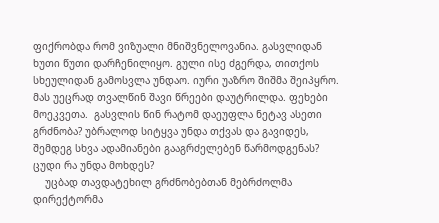ფიქრობდა რომ ვიზუალი მნიშვნელოვანია. გასვლიდან ხუთი წუთი დარჩენილიყო. გული ისე ძგერდა, თითქოს სხეულიდან გამოსვლა უნდაო. იური უაზრო შიშმა შეიპყრო. მას უეცრად თვალწინ შავი წრეები დაუტრილდა. ფეხები მოეკვეთა.  გასვლის წინ რატომ დაეუფლა ნეტავ ასეთი გრძნობა? უბრალოდ სიტყვა უნდა თქვას და გავიდეს, შემდეგ სხვა ადამიანები გააგრძელებენ წარმოდგენას? ცუდი რა უნდა მოხდეს?
    უცბად თავდატეხილ გრძნობებთან მებრძოლმა დირექტორმა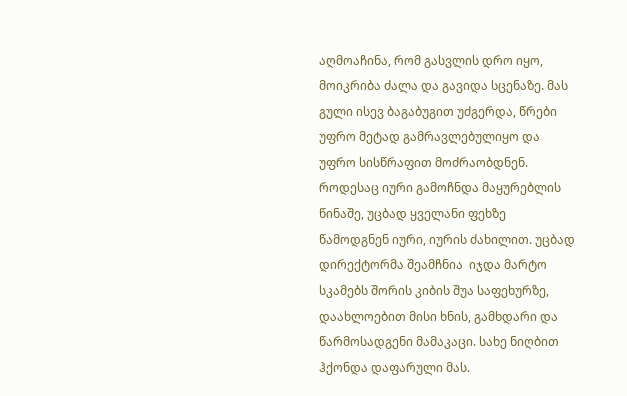აღმოაჩინა, რომ გასვლის დრო იყო, მოიკრიბა ძალა და გავიდა სცენაზე. მას გული ისევ ბაგაბუგით უძგერდა, წრები უფრო მეტად გამრავლებულიყო და უფრო სისწრაფით მოძრაობდნენ. როდესაც იური გამოჩნდა მაყურებლის წინაშე, უცბად ყველანი ფეხზე წამოდგნენ იური, იურის ძახილით. უცბად დირექტორმა შეამჩნია  იჯდა მარტო სკამებს შორის კიბის შუა საფეხურზე, დაახლოებით მისი ხნის, გამხდარი და წარმოსადგენი მამაკაცი. სახე ნიღბით ჰქონდა დაფარული მას.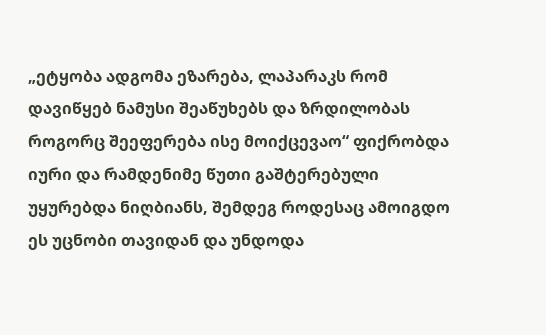„ეტყობა ადგომა ეზარება, ლაპარაკს რომ დავიწყებ ნამუსი შეაწუხებს და ზრდილობას როგორც შეეფერება ისე მოიქცევაო“ ფიქრობდა იური და რამდენიმე წუთი გაშტერებული უყურებდა ნიღბიანს, შემდეგ როდესაც ამოიგდო ეს უცნობი თავიდან და უნდოდა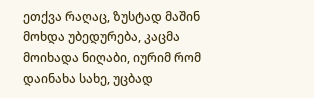ეთქვა რაღაც, ზუსტად მაშინ მოხდა უბედურება, კაცმა მოიხადა ნიღაბი, იურიმ რომ დაინახა სახე, უცბად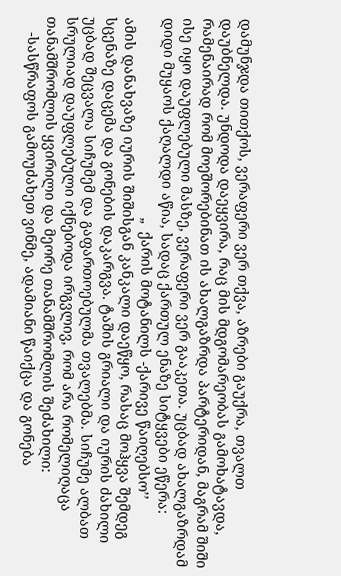დამუნჯდა თითქოს, ვერაფერი ვერ თქვა, აზრები გაუქრა, თვალთ დაუბნელდა. უნდოდა დაეყვირა, რაც მის მდგომარეობას გამოხატავდა, რამენაირად რომ მოეშორებინათ ის ახალგაზრდა პარტერიდან, მაგრამ შიში ისე იყო დაუფლებული მასზე, ვერაფერი ვერ გააკეთა. უცბად ახალგაზრდამ დიდი მუყაოს ქაღალდი აწია, სადაც ქართულ ენაზე სიტყვები ეწერა:
                                                  „  ქარის მოტანილს -ქარივე წაიღებსო’’
ამის დანახვაზე იურის შიშისგან კანკალი დაეწყო, რასაც მოჰყვა შემდეგ  სცენაზე დაცემა და გონების დაკარგვა. ტაშის გრიალი და იურის ძახილი უცბად შეცვალა სიჩუმემ და გაფართოებულმა თვალებმა. სიჩუმე ალბათ სრულიად დაუფლებული იქნებოდა ირგვლივ, რომ არა რომელიღაცა თანამშრომლის ყვირილი და მეორე თანამშრომლის შეძახილი:
    -სასწრაფოს გამოუძახეთ ვინმე, ადამიანი წაიქცა და გონება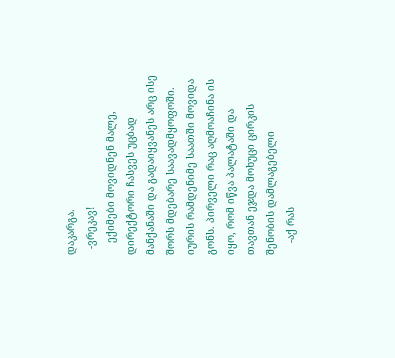დაკარგა.
  -ვრეკავ!
    ექიმები მოვიდნენ მალე, დირექტორი ჩასვეს უცბად მანქანაში და გადაიყვანეს არც ისე შორს მდებარე საავადმყოფოში. იურის რამდენიმე საათში მოვიდა გონს. პირველი რაც აღმოაჩინა ის იყო, რომ იწვა პალატაში და თავთან ეჯდა მოხუცი ცირკის შენობის დამლაგებელი
    -აქ რას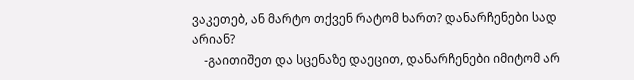ვაკეთებ, ან მარტო თქვენ რატომ ხართ? დანარჩენები სად არიან?
    -გაითიშეთ და სცენაზე დაეცით, დანარჩენები იმიტომ არ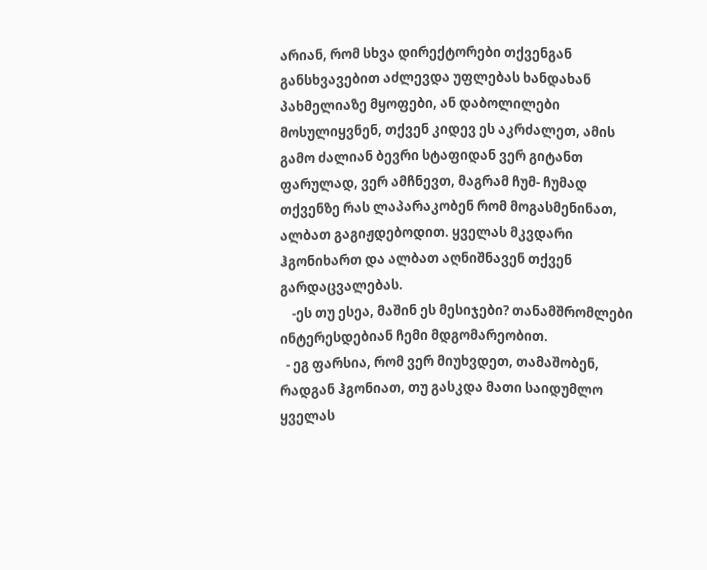არიან, რომ სხვა დირექტორები თქვენგან განსხვავებით აძლევდა უფლებას ხანდახან  პახმელიაზე მყოფები, ან დაბოლილები მოსულიყვნენ, თქვენ კიდევ ეს აკრძალეთ, ამის გამო ძალიან ბევრი სტაფიდან ვერ გიტანთ ფარულად, ვერ ამჩნევთ, მაგრამ ჩუმ- ჩუმად თქვენზე რას ლაპარაკობენ რომ მოგასმენინათ, ალბათ გაგიჟდებოდით. ყველას მკვდარი ჰგონიხართ და ალბათ აღნიშნავენ თქვენ გარდაცვალებას.
    -ეს თუ ესეა, მაშინ ეს მესიჯები? თანამშრომლები ინტერესდებიან ჩემი მდგომარეობით.
  - ეგ ფარსია, რომ ვერ მიუხვდეთ, თამაშობენ, რადგან ჰგონიათ, თუ გასკდა მათი საიდუმლო ყველას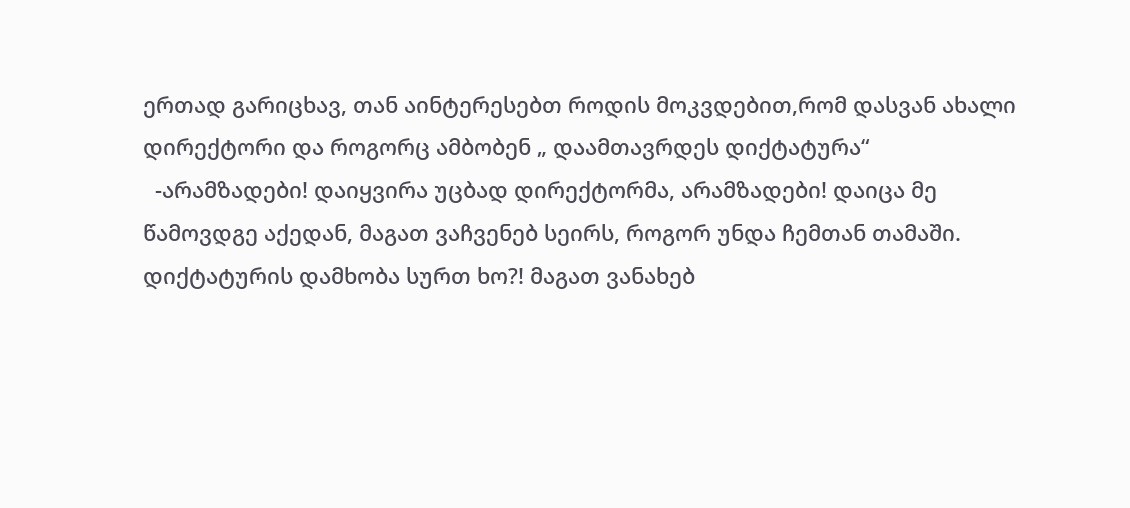ერთად გარიცხავ, თან აინტერესებთ როდის მოკვდებით,რომ დასვან ახალი დირექტორი და როგორც ამბობენ „ დაამთავრდეს დიქტატურა“
  -არამზადები! დაიყვირა უცბად დირექტორმა, არამზადები! დაიცა მე წამოვდგე აქედან, მაგათ ვაჩვენებ სეირს, როგორ უნდა ჩემთან თამაში. დიქტატურის დამხობა სურთ ხო?! მაგათ ვანახებ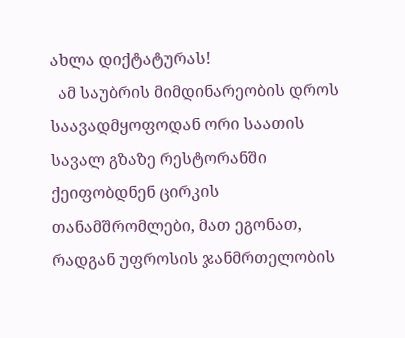ახლა დიქტატურას!
  ამ საუბრის მიმდინარეობის დროს საავადმყოფოდან ორი საათის სავალ გზაზე რესტორანში ქეიფობდნენ ცირკის თანამშრომლები, მათ ეგონათ, რადგან უფროსის ჯანმრთელობის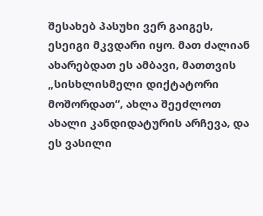შესახებ პასუხი ვერ გაიგეს, ესეიგი მკვდარი იყო. მათ ძალიან ახარებდათ ეს ამბავი, მათთვის „სისხლისმელი დიქტატორი მოშორდათ“, ახლა შეეძლოთ ახალი კანდიდატურის არჩევა, და ეს ვასილი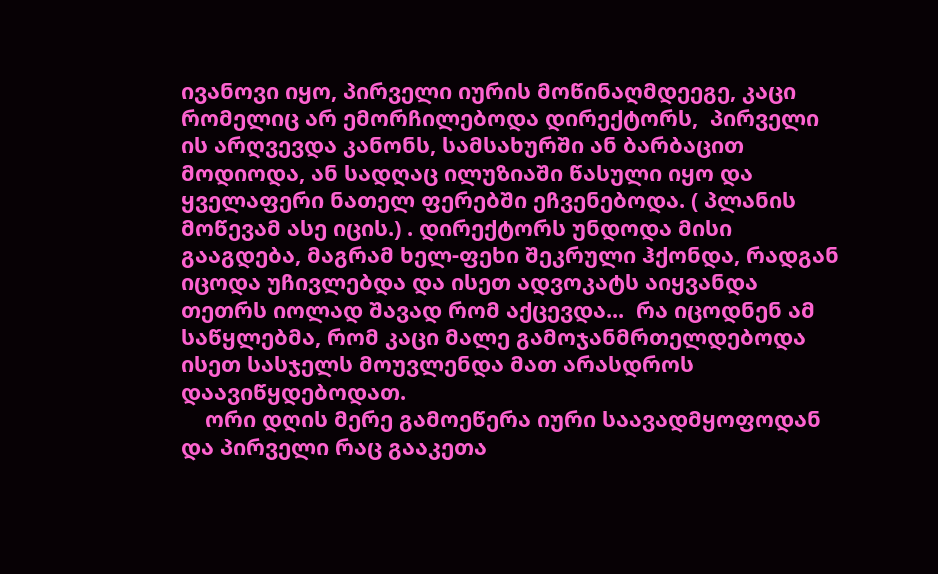ივანოვი იყო, პირველი იურის მოწინაღმდეეგე, კაცი რომელიც არ ემორჩილებოდა დირექტორს,  პირველი ის არღვევდა კანონს, სამსახურში ან ბარბაცით მოდიოდა, ან სადღაც ილუზიაში წასული იყო და ყველაფერი ნათელ ფერებში ეჩვენებოდა. ( პლანის მოწევამ ასე იცის.) . დირექტორს უნდოდა მისი გააგდება, მაგრამ ხელ-ფეხი შეკრული ჰქონდა, რადგან იცოდა უჩივლებდა და ისეთ ადვოკატს აიყვანდა თეთრს იოლად შავად რომ აქცევდა...  რა იცოდნენ ამ საწყლებმა, რომ კაცი მალე გამოჯანმრთელდებოდა ისეთ სასჯელს მოუვლენდა მათ არასდროს დაავიწყდებოდათ.
    ორი დღის მერე გამოეწერა იური საავადმყოფოდან და პირველი რაც გააკეთა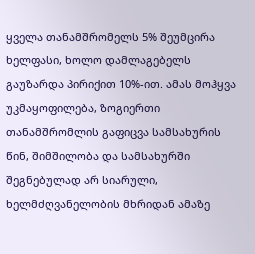ყველა თანამშრომელს 5% შეუმცირა ხელფასი, ხოლო დამლაგებელს გაუზარდა პირიქით 10%-ით. ამას მოჰყვა უკმაყოფილება, ზოგიერთი თანამშრომლის გაფიცვა სამსახურის წინ, შიმშილობა და სამსახურში შეგნებულად არ სიარული, ხელმძღვანელობის მხრიდან ამაზე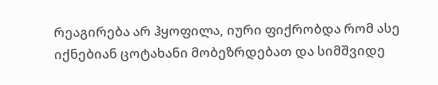რეაგირება არ ჰყოფილა, იური ფიქრობდა რომ ასე იქნებიან ცოტახანი მობეზრდებათ და სიმშვიდე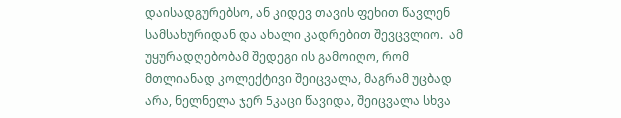დაისადგურებსო, ან კიდევ თავის ფეხით წავლენ სამსახურიდან და ახალი კადრებით შევცვლიო.  ამ უყურადღებობამ შედეგი ის გამოიღო, რომ  მთლიანად კოლექტივი შეიცვალა, მაგრამ უცბად არა, ნელნელა ჯერ 5კაცი წავიდა, შეიცვალა სხვა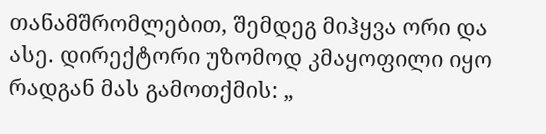თანამშრომლებით, შემდეგ მიჰყვა ორი და ასე. დირექტორი უზომოდ კმაყოფილი იყო რადგან მას გამოთქმის: „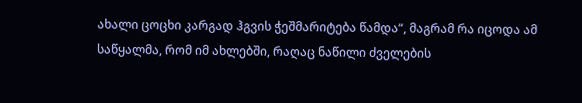ახალი ცოცხი კარგად ჰგვის ჭეშმარიტება წამდა“, მაგრამ რა იცოდა ამ საწყალმა, რომ იმ ახლებში, რაღაც ნაწილი ძველების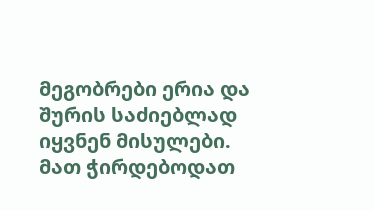მეგობრები ერია და შურის საძიებლად იყვნენ მისულები. მათ ჭირდებოდათ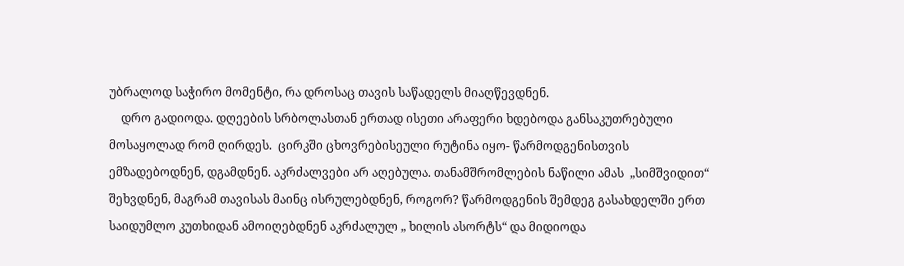უბრალოდ საჭირო მომენტი, რა დროსაც თავის საწადელს მიაღწევდნენ.
    დრო გადიოდა. დღეების სრბოლასთან ერთად ისეთი არაფერი ხდებოდა განსაკუთრებული მოსაყოლად რომ ღირდეს.  ცირკში ცხოვრებისეული რუტინა იყო- წარმოდგენისთვის ემზადებოდნენ, დგამდნენ. აკრძალვები არ აღებულა. თანამშრომლების ნაწილი ამას  „სიმშვიდით“ შეხვდნენ, მაგრამ თავისას მაინც ისრულებდნენ, როგორ? წარმოდგენის შემდეგ გასახდელში ერთ საიდუმლო კუთხიდან ამოიღებდნენ აკრძალულ „ ხილის ასორტს“ და მიდიოდა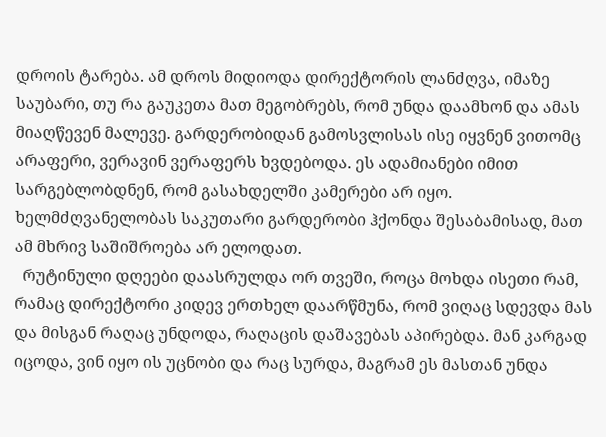დროის ტარება. ამ დროს მიდიოდა დირექტორის ლანძღვა, იმაზე საუბარი, თუ რა გაუკეთა მათ მეგობრებს, რომ უნდა დაამხონ და ამას მიაღწევენ მალევე. გარდერობიდან გამოსვლისას ისე იყვნენ ვითომც არაფერი, ვერავინ ვერაფერს ხვდებოდა. ეს ადამიანები იმით სარგებლობდნენ, რომ გასახდელში კამერები არ იყო. ხელმძღვანელობას საკუთარი გარდერობი ჰქონდა შესაბამისად, მათ ამ მხრივ საშიშროება არ ელოდათ.
  რუტინული დღეები დაასრულდა ორ თვეში, როცა მოხდა ისეთი რამ, რამაც დირექტორი კიდევ ერთხელ დაარწმუნა, რომ ვიღაც სდევდა მას და მისგან რაღაც უნდოდა, რაღაცის დაშავებას აპირებდა. მან კარგად იცოდა, ვინ იყო ის უცნობი და რაც სურდა, მაგრამ ეს მასთან უნდა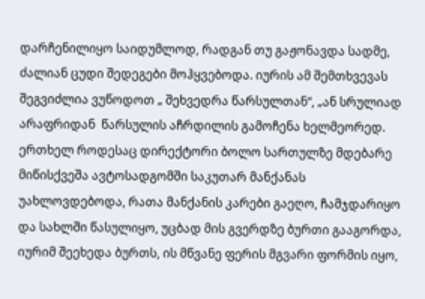დარჩენილიყო საიდუმლოდ, რადგან თუ გაჟონავდა სადმე, ძალიან ცუდი შედეგები მოჰყვებოდა. იურის ამ შემთხვევას შეგვიძლია ვუწოდოთ „ შეხვედრა წარსულთან“, „ან სრულიად არაფრიდან  წარსულის აჩრდილის გამოჩენა ხელმეორედ. ერთხელ როდესაც დირექტორი ბოლო სართულზე მდებარე მიწისქვეშა ავტოსადგომში საკუთარ მანქანას უახლოვდებოდა, რათა მანქანის კარები გაეღო, ჩამჯდარიყო და სახლში წასულიყო, უცბად მის გვერდზე ბურთი გააგორდა, იურიმ შეეხედა ბურთს, ის მწვანე ფერის მგვარი ფორმის იყო,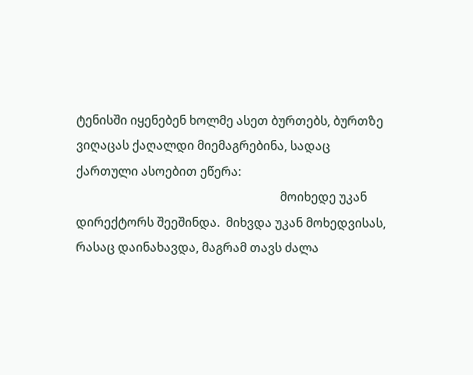ტენისში იყენებენ ხოლმე ასეთ ბურთებს, ბურთზე ვიღაცას ქაღალდი მიემაგრებინა, სადაც ქართული ასოებით ეწერა:
                                                                    მოიხედე უკან
დირექტორს შეეშინდა.  მიხვდა უკან მოხედვისას, რასაც დაინახავდა, მაგრამ თავს ძალა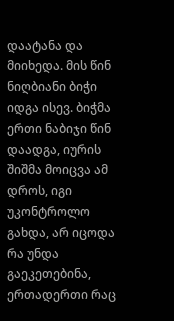დაატანა და მიიხედა. მის წინ ნიღბიანი ბიჭი იდგა ისევ. ბიჭმა ერთი ნაბიჯი წინ დაადგა, იურის შიშმა მოიცვა ამ დროს, იგი უკონტროლო გახდა, არ იცოდა რა უნდა გაეკეთებინა, ერთადერთი რაც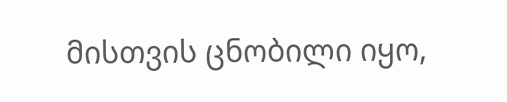მისთვის ცნობილი იყო,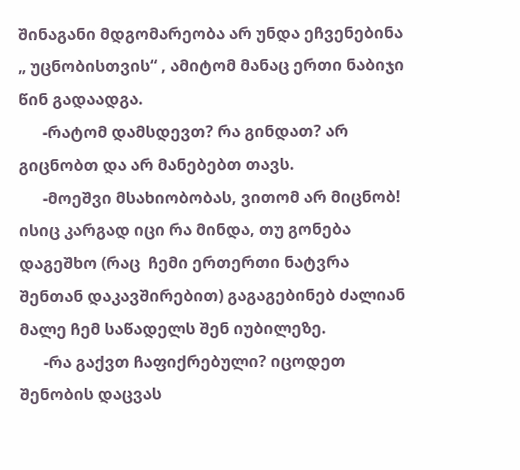შინაგანი მდგომარეობა არ უნდა ეჩვენებინა „ უცნობისთვის“ , ამიტომ მანაც ერთი ნაბიჯი წინ გადაადგა.
      -რატომ დამსდევთ? რა გინდათ? არ გიცნობთ და არ მანებებთ თავს.
      -მოეშვი მსახიობობას, ვითომ არ მიცნობ! ისიც კარგად იცი რა მინდა, თუ გონება დაგეშხო (რაც  ჩემი ერთერთი ნატვრა შენთან დაკავშირებით) გაგაგებინებ ძალიან მალე ჩემ საწადელს შენ იუბილეზე.
      -რა გაქვთ ჩაფიქრებული? იცოდეთ შენობის დაცვას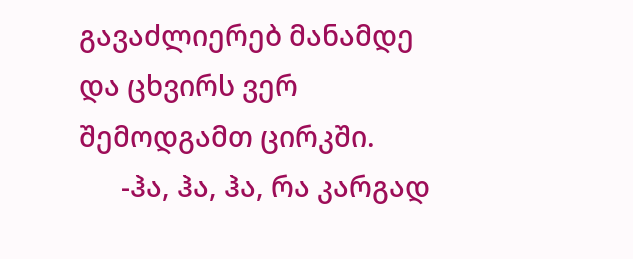გავაძლიერებ მანამდე და ცხვირს ვერ შემოდგამთ ცირკში.
      -ჰა, ჰა, ჰა, რა კარგად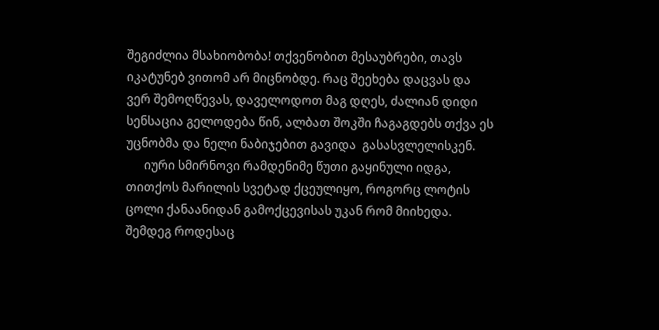შეგიძლია მსახიობობა! თქვენობით მესაუბრები, თავს იკატუნებ ვითომ არ მიცნობდე. რაც შეეხება დაცვას და ვერ შემოღწევას, დაველოდოთ მაგ დღეს, ძალიან დიდი სენსაცია გელოდება წინ, ალბათ შოკში ჩაგაგდებს თქვა ეს უცნობმა და ნელი ნაბიჯებით გავიდა  გასასვლელისკენ.
      იური სმირნოვი რამდენიმე წუთი გაყინული იდგა, თითქოს მარილის სვეტად ქცეულიყო, როგორც ლოტის ცოლი ქანაანიდან გამოქცევისას უკან რომ მიიხედა.  შემდეგ როდესაც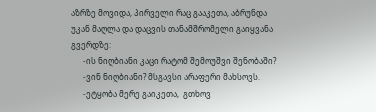აზრზე მოვიდა, პირველი რაც გააკეთა, აბრუნდა უკან მაღლა და დაცვის თანამშრომელი გაიყვანა გვერდზე:
      -ის ნიღბიანი კაცი რატომ შემოუშვი შენობაში?
      -ვინ ნიღბიანი? მსგავსი არაფერი მახსოვს.
      -ეტყობა მერე გაიკეთა,  გთხოვ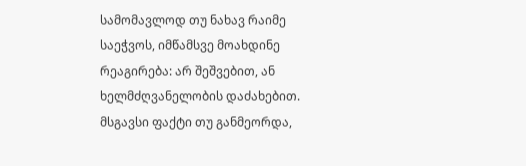სამომავლოდ თუ ნახავ რაიმე საეჭვოს, იმწამსვე მოახდინე რეაგირება: არ შეშვებით, ან ხელმძღვანელობის დაძახებით. მსგავსი ფაქტი თუ განმეორდა,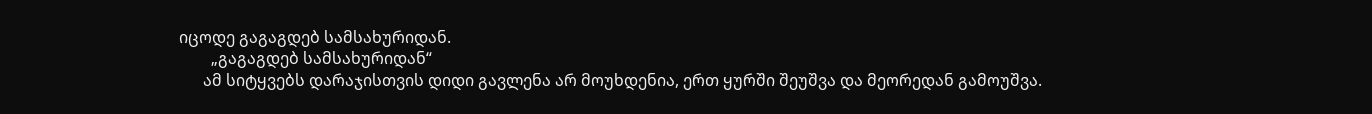იცოდე გაგაგდებ სამსახურიდან.
        „გაგაგდებ სამსახურიდან“
      ამ სიტყვებს დარაჯისთვის დიდი გავლენა არ მოუხდენია, ერთ ყურში შეუშვა და მეორედან გამოუშვა.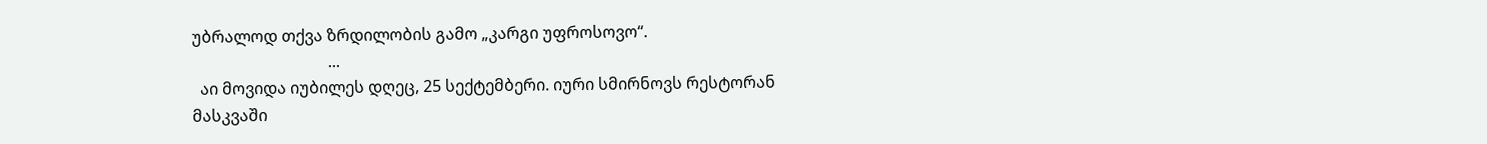უბრალოდ თქვა ზრდილობის გამო „კარგი უფროსოვო“.
                                  ...
  აი მოვიდა იუბილეს დღეც, 25 სექტემბერი. იური სმირნოვს რესტორან მასკვაში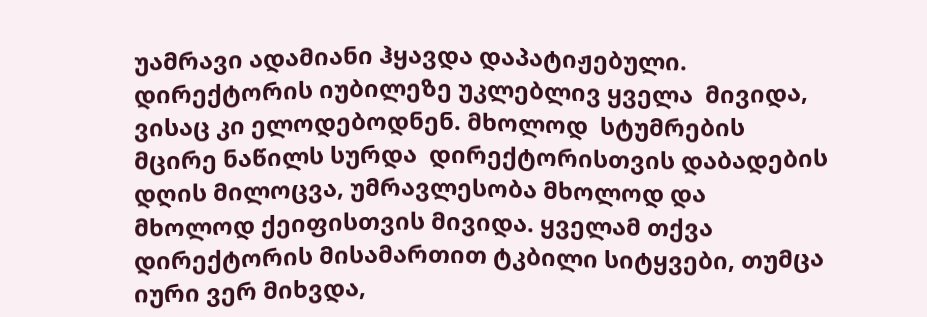უამრავი ადამიანი ჰყავდა დაპატიჟებული. დირექტორის იუბილეზე უკლებლივ ყველა  მივიდა, ვისაც კი ელოდებოდნენ. მხოლოდ  სტუმრების მცირე ნაწილს სურდა  დირექტორისთვის დაბადების დღის მილოცვა, უმრავლესობა მხოლოდ და მხოლოდ ქეიფისთვის მივიდა. ყველამ თქვა დირექტორის მისამართით ტკბილი სიტყვები, თუმცა იური ვერ მიხვდა,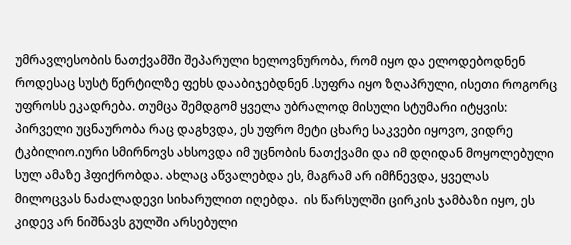უმრავლესობის ნათქვამში შეპარული ხელოვნურობა, რომ იყო და ელოდებოდნენ როდესაც სუსტ წერტილზე ფეხს დააბიჯებდნენ .სუფრა იყო ზღაპრული, ისეთი როგორც უფროსს ეკადრება. თუმცა შემდგომ ყველა უბრალოდ მისული სტუმარი იტყვის: პირველი უცნაურობა რაც დაგხვდა, ეს უფრო მეტი ცხარე საკვები იყოვო, ვიდრე ტკბილიო.იური სმირნოვს ახსოვდა იმ უცნობის ნათქვამი და იმ დღიდან მოყოლებული სულ ამაზე ჰფიქრობდა. ახლაც აწვალებდა ეს, მაგრამ არ იმჩნევდა, ყველას მილოცვას ნაძალადევი სიხარულით იღებდა.  ის წარსულში ცირკის ჯამბაზი იყო, ეს კიდევ არ ნიშნავს გულში არსებული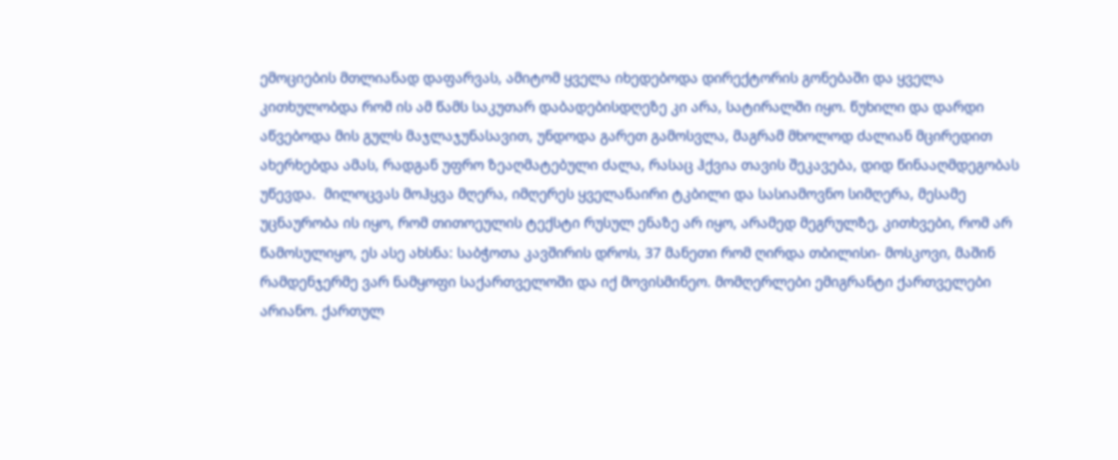ემოციების მთლიანად დაფარვას, ამიტომ ყველა იხედებოდა დირექტორის გონებაში და ყველა კითხულობდა რომ ის ამ წამს საკუთარ დაბადებისდღეზე კი არა, სატირალში იყო. წუხილი და დარდი აწვებოდა მის გულს მაჯლაჯუნასავით, უნდოდა გარეთ გამოსვლა, მაგრამ მხოლოდ ძალიან მცირედით ახერხებდა ამას, რადგან უფრო ზეაღმატებული ძალა, რასაც ჰქვია თავის შეკავება, დიდ წინააღმდეგობას უწევდა.  მილოცვას მოჰყვა მღერა, იმღერეს ყველანაირი ტკბილი და სასიამოვნო სიმღერა, მესამე უცნაურობა ის იყო, რომ თითოეულის ტექსტი რუსულ ენაზე არ იყო, არამედ მეგრულზე, კითხვები, რომ არ წამოსულიყო, ეს ასე ახსნა: საბჭოთა კავშირის დროს, 37 მანეთი რომ ღირდა თბილისი- მოსკოვი, მაშინ რამდენჯერმე ვარ ნამყოფი საქართველოში და იქ მოვისმინეო. მომღერლები ემიგრანტი ქართველები არიანო. ქართულ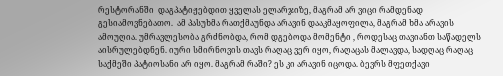რესტორანში  დაგპატიჟებდით ყველას ელარჯიზე, მაგრამ არ ვიცი რამდენად გესიამოვნებათო.  ამ პასუხმა რათქმაუნდა არავინ დააკმაყოფილა, მაგრამ ხმა არავის ამოუღია. უმრავლესობა გრძნობდა, რომ დგებოდა მომენტი , როდესაც თავიანთ საწადელს აისრულებდნენ. იური სმირნოვის თავს რაღაც ვერ იყო, რაღაცას მალავდა, სადღაც რაღაც საქმეში პატიოსანი არ იყო. მაგრამ რაში? ეს კი არავინ იცოდა. ბევრს მფეთქავი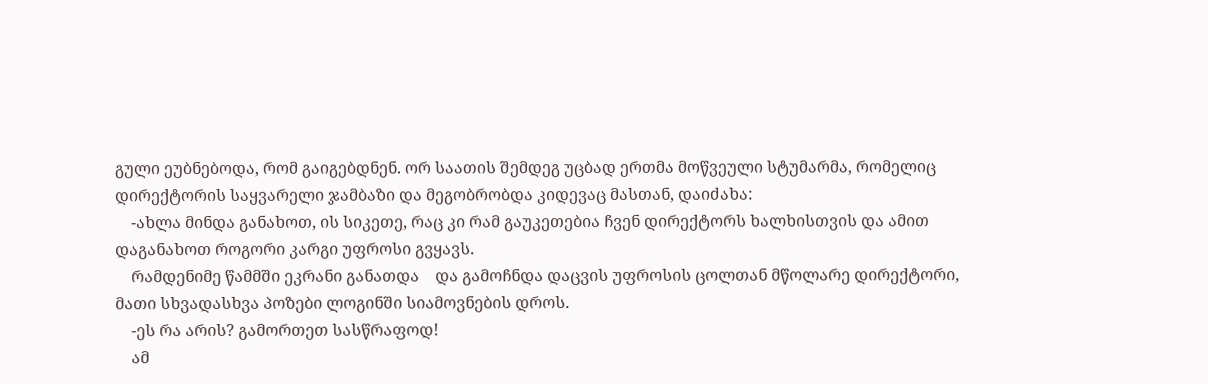გული ეუბნებოდა, რომ გაიგებდნენ. ორ საათის შემდეგ უცბად ერთმა მოწვეული სტუმარმა, რომელიც დირექტორის საყვარელი ჯამბაზი და მეგობრობდა კიდევაც მასთან, დაიძახა:
    -ახლა მინდა განახოთ, ის სიკეთე, რაც კი რამ გაუკეთებია ჩვენ დირექტორს ხალხისთვის და ამით დაგანახოთ როგორი კარგი უფროსი გვყავს.
    რამდენიმე წამმში ეკრანი განათდა    და გამოჩნდა დაცვის უფროსის ცოლთან მწოლარე დირექტორი, მათი სხვადასხვა პოზები ლოგინში სიამოვნების დროს.
    -ეს რა არის? გამორთეთ სასწრაფოდ!
    ამ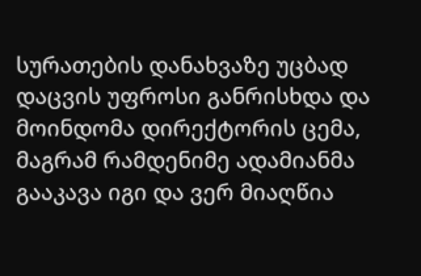სურათების დანახვაზე უცბად დაცვის უფროსი განრისხდა და მოინდომა დირექტორის ცემა, მაგრამ რამდენიმე ადამიანმა გააკავა იგი და ვერ მიაღწია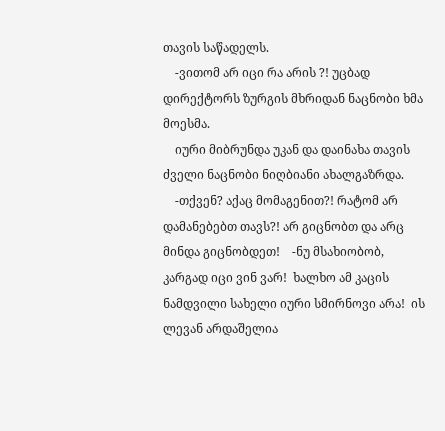თავის საწადელს.
    -ვითომ არ იცი რა არის ?! უცბად დირექტორს ზურგის მხრიდან ნაცნობი ხმა მოესმა.
    იური მიბრუნდა უკან და დაინახა თავის ძველი ნაცნობი ნიღბიანი ახალგაზრდა.
    -თქვენ? აქაც მომაგენით?! რატომ არ დამანებებთ თავს?! არ გიცნობთ და არც მინდა გიცნობდეთ!    -ნუ მსახიობობ, კარგად იცი ვინ ვარ!  ხალხო ამ კაცის ნამდვილი სახელი იური სმირნოვი არა!  ის ლევან არდაშელია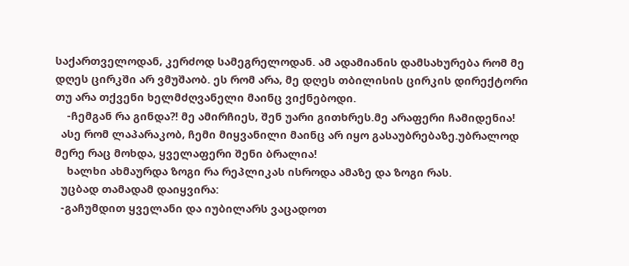საქართველოდან, კერძოდ სამეგრელოდან. ამ ადამიანის დამსახურება რომ მე დღეს ცირკში არ ვმუშაობ. ეს რომ არა, მე დღეს თბილისის ცირკის დირექტორი თუ არა თქვენი ხელმძღვანელი მაინც ვიქნებოდი.
    -ჩემგან რა გინდა?! მე ამირჩიეს, შენ უარი გითხრეს.მე არაფერი ჩამიდენია!
  ასე რომ ლაპარაკობ, ჩემი მიყვანილი მაინც არ იყო გასაუბრებაზე.უბრალოდ მერე რაც მოხდა, ყველაფერი შენი ბრალია!
    ხალხი ახმაურდა ზოგი რა რეპლიკას ისროდა ამაზე და ზოგი რას.
  უცბად თამადამ დაიყვირა:
  -გაჩუმდით ყველანი და იუბილარს ვაცადოთ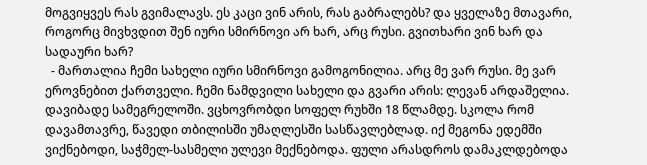მოგვიყვეს რას გვიმალავს. ეს კაცი ვინ არის, რას გაბრალებს? და ყველაზე მთავარი, როგორც მივხვდით შენ იური სმირნოვი არ ხარ, არც რუსი. გვითხარი ვინ ხარ და სადაური ხარ?
  - მართალია ჩემი სახელი იური სმირნოვი გამოგონილია. არც მე ვარ რუსი. მე ვარ ეროვნებით ქართველი. ჩემი ნამდვილი სახელი და გვარი არის: ლევან არდაშელია. დავიბადე სამეგრელოში. ვცხოვრობდი სოფელ რუხში 18 წლამდე. სკოლა რომ დავამთავრე, წავედი თბილისში უმაღლესში სასწავლებლად. იქ მეგონა ედემში ვიქნებოდი, საჭმელ-სასმელი ულევი მექნებოდა. ფული არასდროს დამაკლდებოდა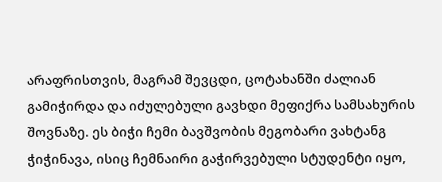არაფრისთვის, მაგრამ შევცდი, ცოტახანში ძალიან გამიჭირდა და იძულებული გავხდი მეფიქრა სამსახურის შოვნაზე. ეს ბიჭი ჩემი ბავშვობის მეგობარი ვახტანგ ჭიჭინავა, ისიც ჩემნაირი გაჭირვებული სტუდენტი იყო,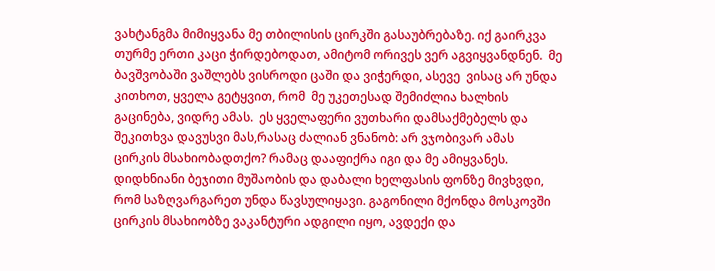ვახტანგმა მიმიყვანა მე თბილისის ცირკში გასაუბრებაზე. იქ გაირკვა თურმე ერთი კაცი ჭირდებოდათ, ამიტომ ორივეს ვერ აგვიყვანდნენ.  მე ბავშვობაში ვაშლებს ვისროდი ცაში და ვიჭერდი, ასევე  ვისაც არ უნდა კითხოთ, ყველა გეტყვით, რომ  მე უკეთესად შემიძლია ხალხის გაცინება, ვიდრე ამას.  ეს ყველაფერი ვუთხარი დამსაქმებელს და შეკითხვა დავუსვი მას,რასაც ძალიან ვნანობ: არ ვჯობივარ ამას  ცირკის მსახიობადთქო? რამაც დააფიქრა იგი და მე ამიყვანეს. დიდხნიანი ბეჯითი მუშაობის და დაბალი ხელფასის ფონზე მივხვდი, რომ საზღვარგარეთ უნდა წავსულიყავი. გაგონილი მქონდა მოსკოვში  ცირკის მსახიობზე ვაკანტური ადგილი იყო, ავდექი და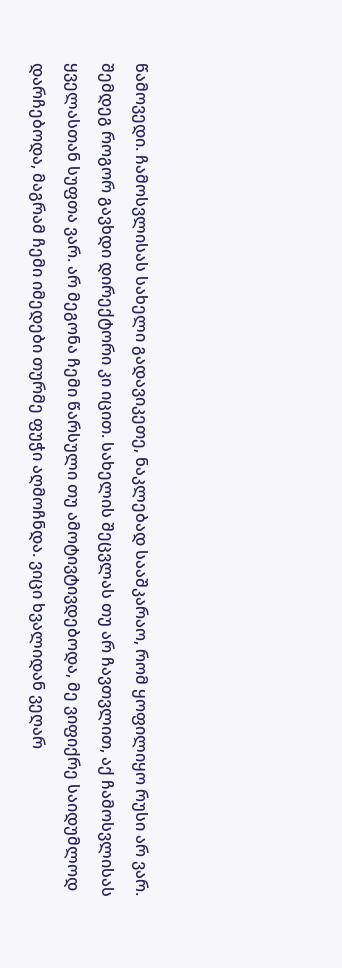წამოვედი. ჩამოსვლისას სახელი გადავიკეთე, ნაკლებად სააშკარაო, რომ ყოფილიყო რუსი არ ვარ.  შემდეგ როგორ გავხდი დირექტორი კი იცით. სახელის შეცვლას თუ არ ჩავთვლით, აქ ჩამოსვლისას ყველასთან სუფთა ვარ. არ მეგონა ჩემი წარსული თუ ამოტივტივდებოდა, მე ვიფიქრე საიდუმლოდ დარჩებოდა, მაგრამ ჩემი იმედები თურმე ფუჭი აღმოჩნდა. ვიცი ხვალიდან ვეღარ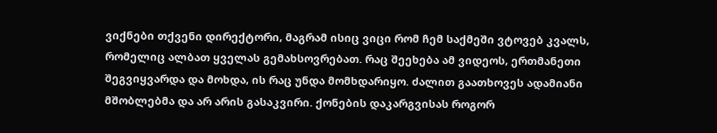ვიქნები თქვენი დირექტორი, მაგრამ ისიც ვიცი რომ ჩემ საქმეში ვტოვებ კვალს, რომელიც ალბათ ყველას გემახსოვრებათ. რაც შეეხება ამ ვიდეოს, ერთმანეთი შეგვიყვარდა და მოხდა, ის რაც უნდა მომხდარიყო. ძალით გაათხოვეს ადამიანი მშობლებმა და არ არის გასაკვირი. ქონების დაკარგვისას როგორ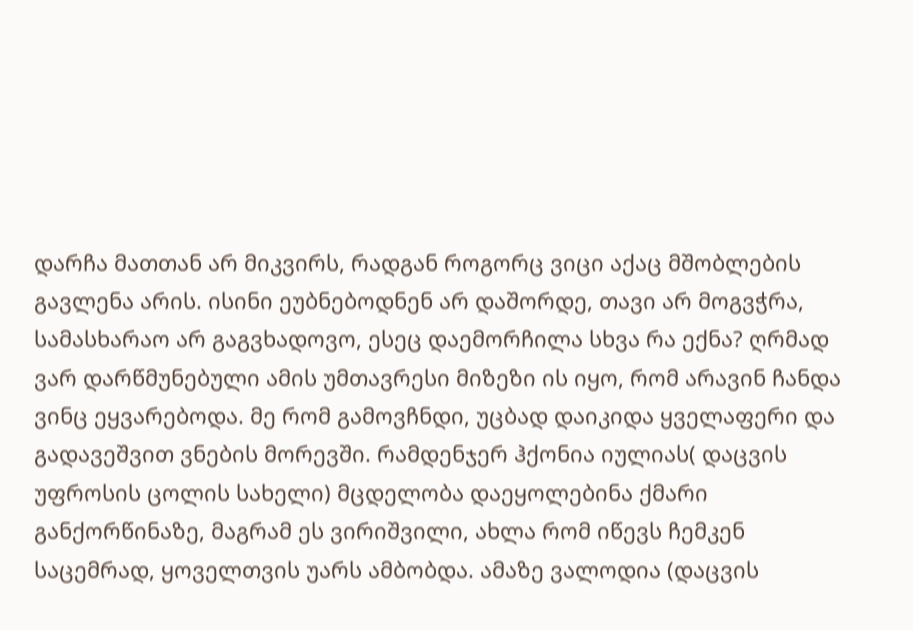დარჩა მათთან არ მიკვირს, რადგან როგორც ვიცი აქაც მშობლების გავლენა არის. ისინი ეუბნებოდნენ არ დაშორდე, თავი არ მოგვჭრა, სამასხარაო არ გაგვხადოვო, ესეც დაემორჩილა სხვა რა ექნა? ღრმად ვარ დარწმუნებული ამის უმთავრესი მიზეზი ის იყო, რომ არავინ ჩანდა ვინც ეყვარებოდა. მე რომ გამოვჩნდი, უცბად დაიკიდა ყველაფერი და გადავეშვით ვნების მორევში. რამდენჯერ ჰქონია იულიას( დაცვის უფროსის ცოლის სახელი) მცდელობა დაეყოლებინა ქმარი განქორწინაზე, მაგრამ ეს ვირიშვილი, ახლა რომ იწევს ჩემკენ საცემრად, ყოველთვის უარს ამბობდა. ამაზე ვალოდია (დაცვის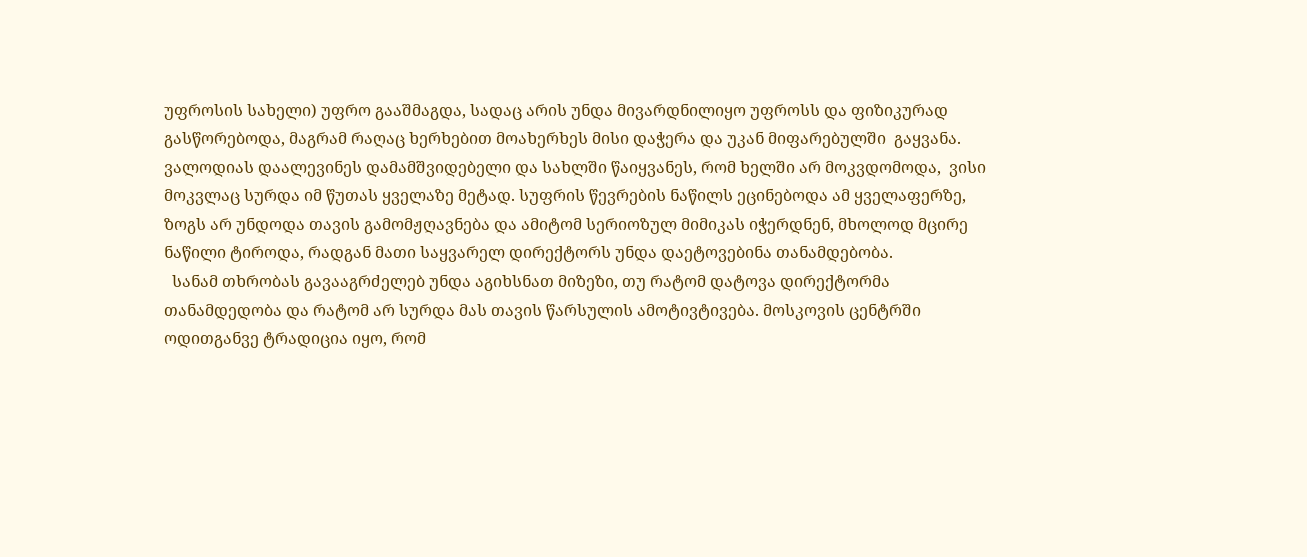უფროსის სახელი) უფრო გააშმაგდა, სადაც არის უნდა მივარდნილიყო უფროსს და ფიზიკურად გასწორებოდა, მაგრამ რაღაც ხერხებით მოახერხეს მისი დაჭერა და უკან მიფარებულში  გაყვანა. ვალოდიას დაალევინეს დამამშვიდებელი და სახლში წაიყვანეს, რომ ხელში არ მოკვდომოდა,  ვისი მოკვლაც სურდა იმ წუთას ყველაზე მეტად. სუფრის წევრების ნაწილს ეცინებოდა ამ ყველაფერზე, ზოგს არ უნდოდა თავის გამომჟღავნება და ამიტომ სერიოზულ მიმიკას იჭერდნენ, მხოლოდ მცირე ნაწილი ტიროდა, რადგან მათი საყვარელ დირექტორს უნდა დაეტოვებინა თანამდებობა.
  სანამ თხრობას გავააგრძელებ უნდა აგიხსნათ მიზეზი, თუ რატომ დატოვა დირექტორმა თანამდედობა და რატომ არ სურდა მას თავის წარსულის ამოტივტივება. მოსკოვის ცენტრში ოდითგანვე ტრადიცია იყო, რომ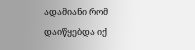ადამიანი რომ დაიწყებდა იქ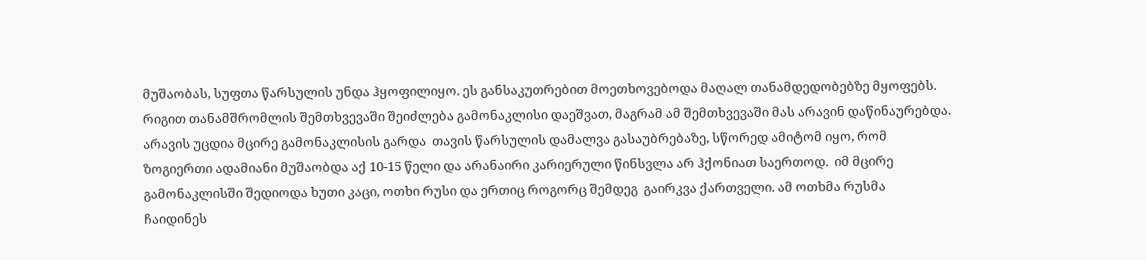მუშაობას, სუფთა წარსულის უნდა ჰყოფილიყო. ეს განსაკუთრებით მოეთხოვებოდა მაღალ თანამდედობებზე მყოფებს. რიგით თანამშრომლის შემთხვევაში შეიძლება გამონაკლისი დაეშვათ, მაგრამ ამ შემთხვევაში მას არავინ დაწინაურებდა.  არავის უცდია მცირე გამონაკლისის გარდა  თავის წარსულის დამალვა გასაუბრებაზე, სწორედ ამიტომ იყო, რომ ზოგიერთი ადამიანი მუშაობდა აქ 10-15 წელი და არანაირი კარიერული წინსვლა არ ჰქონიათ საერთოდ.  იმ მცირე გამონაკლისში შედიოდა ხუთი კაცი, ოთხი რუსი და ერთიც როგორც შემდეგ  გაირკვა ქართველი. ამ ოთხმა რუსმა  ჩაიდინეს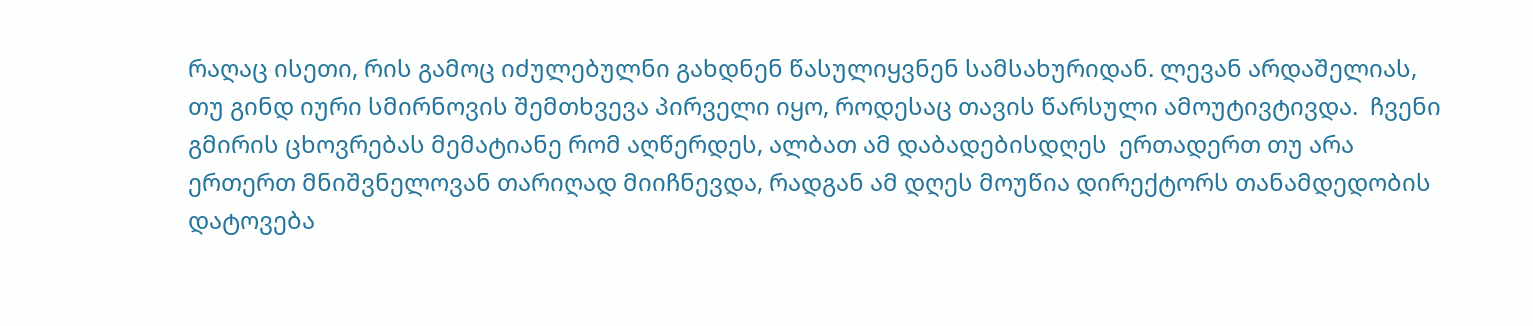რაღაც ისეთი, რის გამოც იძულებულნი გახდნენ წასულიყვნენ სამსახურიდან. ლევან არდაშელიას, თუ გინდ იური სმირნოვის შემთხვევა პირველი იყო, როდესაც თავის წარსული ამოუტივტივდა.  ჩვენი გმირის ცხოვრებას მემატიანე რომ აღწერდეს, ალბათ ამ დაბადებისდღეს  ერთადერთ თუ არა ერთერთ მნიშვნელოვან თარიღად მიიჩნევდა, რადგან ამ დღეს მოუწია დირექტორს თანამდედობის დატოვება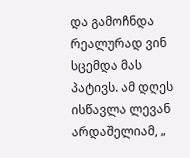და გამოჩნდა რეალურად ვინ სცემდა მას პატივს. ამ დღეს ისწავლა ლევან არდაშელიამ, „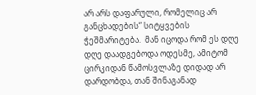არ არს დაფარული, რომელიც არ განცხადების“ სიტყვების ჭეშმარიტება.  მან იცოდა რომ ეს დღე დღე დაადგებოდა ოდესმე, ამიტომ ცირკიდან წამოსვლაზე დიდად არ დარდობდა, თან შინაგანად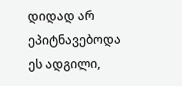დიდად არ ეპიტნავებოდა ეს ადგილი,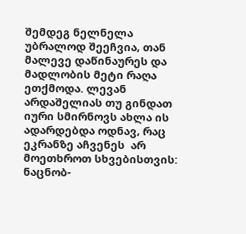შემდეგ ნელნელა უბრალოდ შეეჩვია, თან მალევე დაწინაურეს და მადლობის მეტი რაღა ეთქმოდა. ლევან არდაშელიას თუ გინდათ იური სმირნოვს ახლა ის ადარდებდა ოდნავ, რაც ეკრანზე აჩვენეს  არ მოეთხროთ სხვებისთვის: ნაცნობ-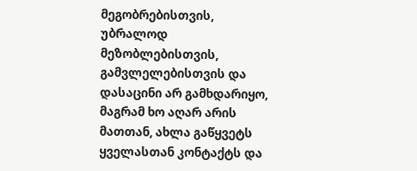მეგობრებისთვის, უბრალოდ მეზობლებისთვის, გამვლელებისთვის და დასაცინი არ გამხდარიყო,  მაგრამ ხო აღარ არის მათთან, ახლა გაწყვეტს ყველასთან კონტაქტს და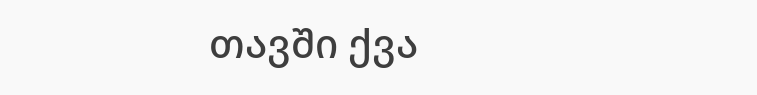თავში ქვა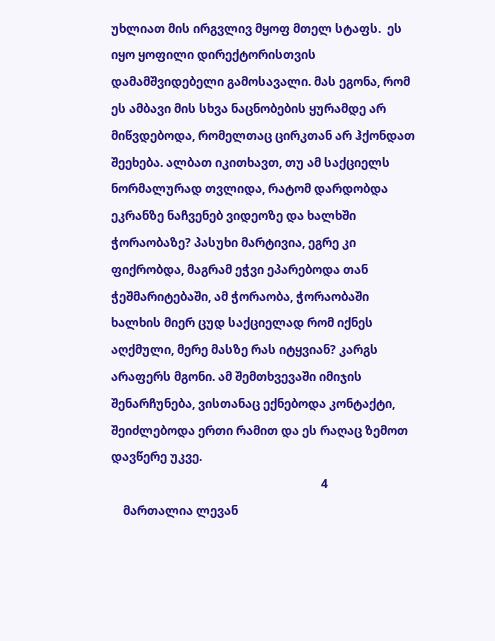უხლიათ მის ირგვლივ მყოფ მთელ სტაფს.  ეს იყო ყოფილი დირექტორისთვის დამამშვიდებელი გამოსავალი. მას ეგონა, რომ ეს ამბავი მის სხვა ნაცნობების ყურამდე არ მიწვდებოდა, რომელთაც ცირკთან არ ჰქონდათ შეეხება. ალბათ იკითხავთ, თუ ამ საქციელს ნორმალურად თვლიდა, რატომ დარდობდა ეკრანზე ნაჩვენებ ვიდეოზე და ხალხში ჭორაობაზე? პასუხი მარტივია, ეგრე კი ფიქრობდა, მაგრამ ეჭვი ეპარებოდა თან ჭეშმარიტებაში, ამ ჭორაობა, ჭორაობაში ხალხის მიერ ცუდ საქციელად რომ იქნეს აღქმული, მერე მასზე რას იტყვიან? კარგს არაფერს მგონი. ამ შემთხვევაში იმიჯის შენარჩუნება, ვისთანაც ექნებოდა კონტაქტი,  შეიძლებოდა ერთი რამით და ეს რაღაც ზემოთ დავწერე უკვე.
                                                                      4
    მართალია ლევან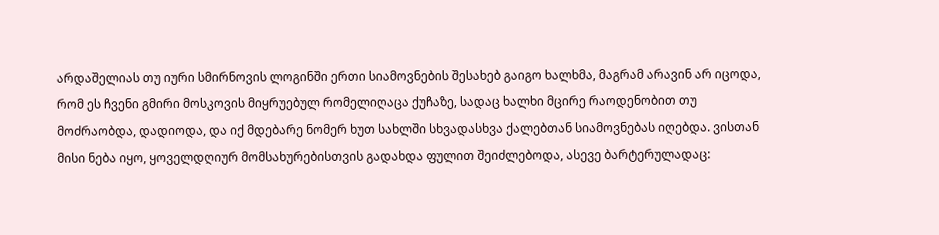არდაშელიას თუ იური სმირნოვის ლოგინში ერთი სიამოვნების შესახებ გაიგო ხალხმა, მაგრამ არავინ არ იცოდა, რომ ეს ჩვენი გმირი მოსკოვის მიყრუებულ რომელიღაცა ქუჩაზე, სადაც ხალხი მცირე რაოდენობით თუ მოძრაობდა, დადიოდა, და იქ მდებარე ნომერ ხუთ სახლში სხვადასხვა ქალებთან სიამოვნებას იღებდა. ვისთან მისი ნება იყო, ყოველდღიურ მომსახურებისთვის გადახდა ფულით შეიძლებოდა, ასევე ბარტერულადაც: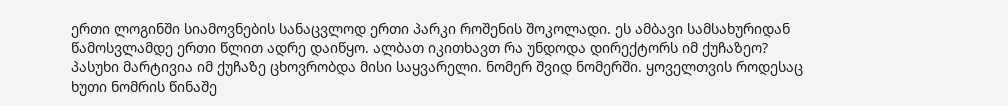ერთი ლოგინში სიამოვნების სანაცვლოდ ერთი პარკი როშენის შოკოლადი. ეს ამბავი სამსახურიდან წამოსვლამდე ერთი წლით ადრე დაიწყო. ალბათ იკითხავთ რა უნდოდა დირექტორს იმ ქუჩაზეო? პასუხი მარტივია იმ ქუჩაზე ცხოვრობდა მისი საყვარელი. ნომერ შვიდ ნომერში. ყოველთვის როდესაც ხუთი ნომრის წინაშე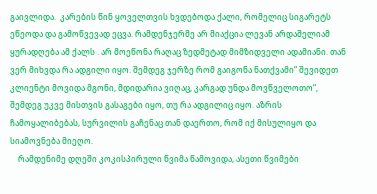გაივლიდა.  კარების წინ ყოველთვის ხვდებოდა ქალი, რომელიც სიგარეტს ეწეოდა და გამოწვევად ეცვა. რამდენჯერმე არ მიაქცია ლევან არდაშელიამ ყურადღება ამ ქალს . არ მოეწონა რაღაც ზედმეტად მიმზიდველი ადამიანი. თან ვერ მიხვდა რა ადგილი იყო. შემდეგ ჯერზე რომ გაიგონა ნათქვამი“ შევიდეთ კლიენტი მოვიდა მგონი, მდიდარია ვიღაც, კარგად უნდა მოვწველოთო“, შემდეგ უკვე მისთვის გასაგები იყო, თუ რა ადგილიც იყო. აზრის ჩამოყალიბებას, სურვილის გაჩენაც თან დაერთო, რომ იქ მისულიყო და სიამოვნება მიეღო.
    რამდენიმე დღეში კოკისპირული წვიმა წამოვიდა, ასეთი წვიმები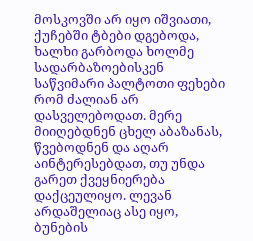მოსკოვში არ იყო იშვიათი, ქუჩებში ტბები დგებოდა, ხალხი გარბოდა ხოლმე სადარბაზოებისკენ საწვიმარი პალტოთი ფეხები რომ ძალიან არ დასველებოდათ. მერე მიიღებდნენ ცხელ აბაზანას, წვებოდნენ და აღარ აინტერესებდათ, თუ უნდა გარეთ ქვეყნიერება დაქცეულიყო. ლევან არდაშელიაც ასე იყო, ბუნების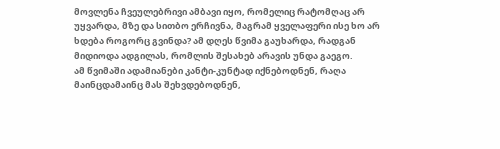მოვლენა ჩვეულებრივი ამბავი იყო, რომელიც რატომღაც არ უყვარდა, მზე და სითბო ერჩივნა, მაგრამ ყველაფერი ისე ხო არ ხდება როგორც გვინდა? ამ დღეს წვიმა გაუხარდა, რადგან მიდიოდა ადგილას, რომლის შესახებ არავის უნდა გაეგო.
ამ წვიმაში ადამიანები კანტი-კუნტად იქნებოდნენ, რაღა მაინცდამაინც მას შეხვდებოდნენ,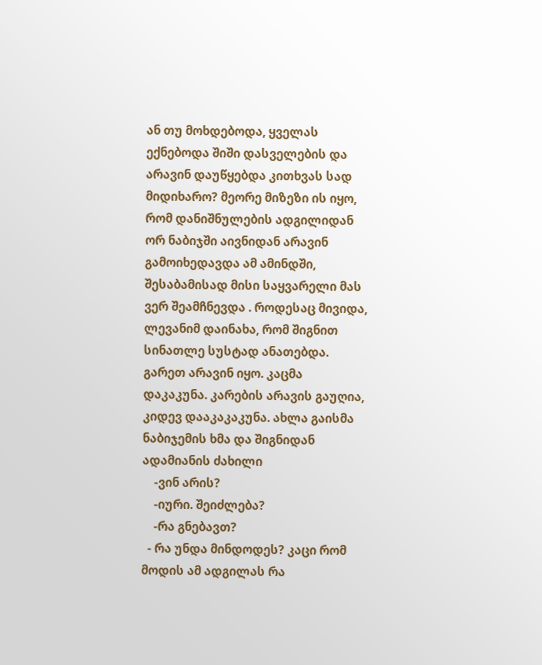ან თუ მოხდებოდა, ყველას ექნებოდა შიში დასველების და არავინ დაუწყებდა კითხვას სად მიდიხარო? მეორე მიზეზი ის იყო, რომ დანიშნულების ადგილიდან ორ ნაბიჯში აივნიდან არავინ გამოიხედავდა ამ ამინდში, შესაბამისად მისი საყვარელი მას ვერ შეამჩნევდა . როდესაც მივიდა, ლევანიმ დაინახა, რომ შიგნით სინათლე სუსტად ანათებდა. გარეთ არავინ იყო. კაცმა დაკაკუნა. კარების არავის გაუღია, კიდევ დააკაკაკუნა. ახლა გაისმა ნაბიჯემის ხმა და შიგნიდან ადამიანის ძახილი
    -ვინ არის?
    -იური. შეიძლება?
    -რა გნებავთ?
  - რა უნდა მინდოდეს? კაცი რომ მოდის ამ ადგილას რა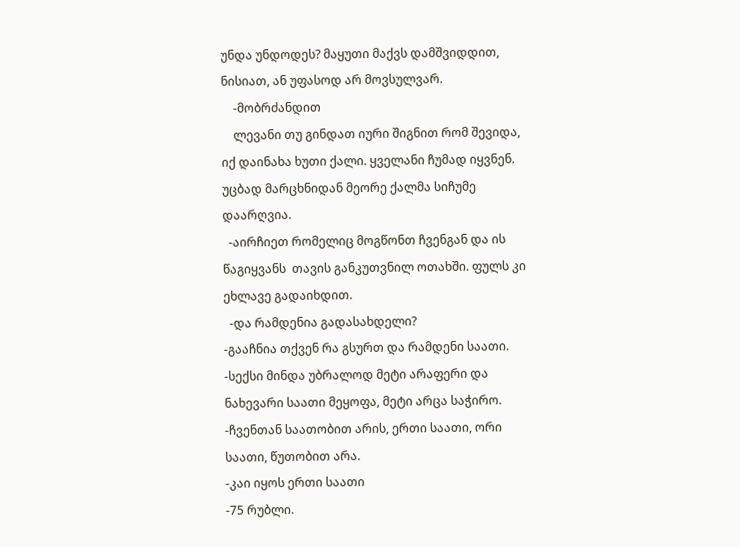უნდა უნდოდეს? მაყუთი მაქვს დამშვიდდით, ნისიათ, ან უფასოდ არ მოვსულვარ.
    -მობრძანდით
    ლევანი თუ გინდათ იური შიგნით რომ შევიდა, იქ დაინახა ხუთი ქალი. ყველანი ჩუმად იყვნენ. უცბად მარცხნიდან მეორე ქალმა სიჩუმე დაარღვია.
  -აირჩიეთ რომელიც მოგწონთ ჩვენგან და ის წაგიყვანს  თავის განკუთვნილ ოთახში. ფულს კი ეხლავე გადაიხდით.
  -და რამდენია გადასახდელი?
-გააჩნია თქვენ რა გსურთ და რამდენი საათი.
-სექსი მინდა უბრალოდ მეტი არაფერი და ნახევარი საათი მეყოფა, მეტი არცა საჭირო.
-ჩვენთან საათობით არის, ერთი საათი, ორი საათი, წუთობით არა.
-კაი იყოს ერთი საათი
-75 რუბლი.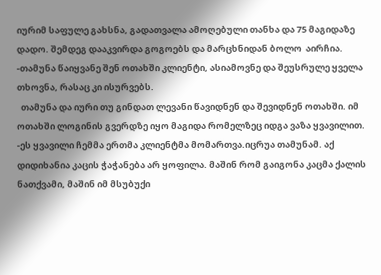იურიმ საფულე გახსნა, გადათვალა ამოღებული თანხა და 75 მაგიდაზე დადო. შემდეგ დააკვირდა გოგოებს და მარცხნიდან ბოლო  აირჩია.
-თამუნა წაიყვანე შენ ოთახში კლიენტი, ასიამოვნე და შეუსრულე ყველა თხოვნა, რასაც კი ისურვებს.
  თამუნა და იური თუ გინდათ ლევანი წავიდნენ და შევიდნენ ოთახში. იმ ოთახში ლოგინის გვერდზე იყო მაგიდა რომელზეც იდგა ვაზა ყვავილით.
-ეს ყვავილი ჩემმა ერთმა კლიენტმა მომართვა.იცრუა თამუნამ. აქ დიდიხანია კაცის ჭაჭანება არ ყოფილა. მაშინ რომ გაიგონა კაცმა ქალის ნათქვამი, მაშინ იმ მსუბუქი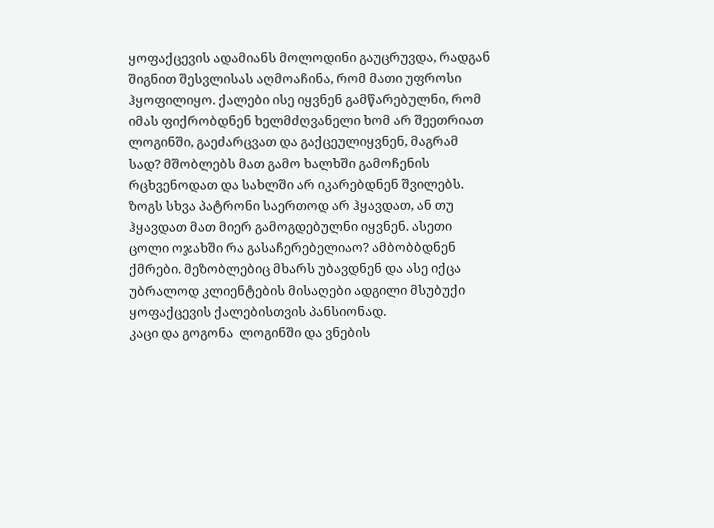ყოფაქცევის ადამიანს მოლოდინი გაუცრუვდა, რადგან შიგნით შესვლისას აღმოაჩინა, რომ მათი უფროსი ჰყოფილიყო. ქალები ისე იყვნენ გამწარებულნი, რომ იმას ფიქრობდნენ ხელმძღვანელი ხომ არ შეეთრიათ ლოგინში, გაეძარცვათ და გაქცეულიყვნენ, მაგრამ სად? მშობლებს მათ გამო ხალხში გამოჩენის რცხვენოდათ და სახლში არ იკარებდნენ შვილებს. ზოგს სხვა პატრონი საერთოდ არ ჰყავდათ, ან თუ ჰყავდათ მათ მიერ გამოგდებულნი იყვნენ. ასეთი ცოლი ოჯახში რა გასაჩერებელიაო? ამბობბდნენ ქმრები. მეზობლებიც მხარს უბავდნენ და ასე იქცა უბრალოდ კლიენტების მისაღები ადგილი მსუბუქი ყოფაქცევის ქალებისთვის პანსიონად.
კაცი და გოგონა  ლოგინში და ვნების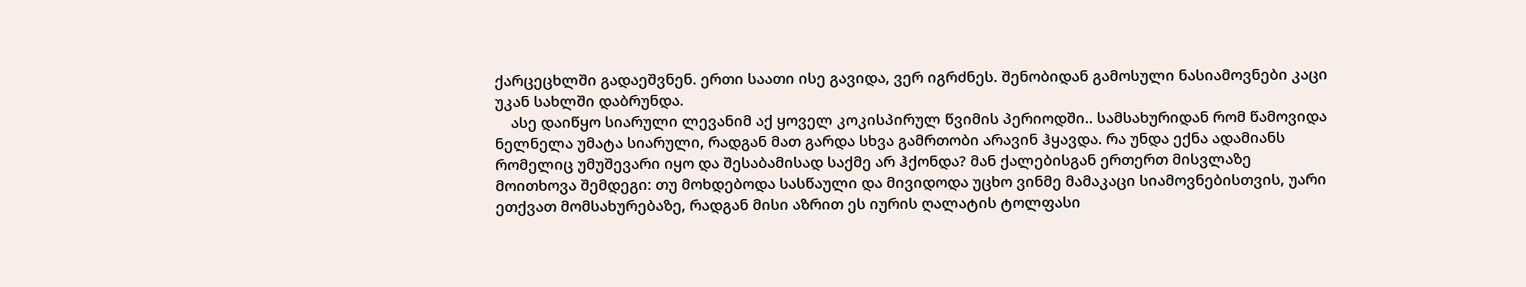ქარცეცხლში გადაეშვნენ. ერთი საათი ისე გავიდა, ვერ იგრძნეს. შენობიდან გამოსული ნასიამოვნები კაცი უკან სახლში დაბრუნდა.
    ასე დაიწყო სიარული ლევანიმ აქ ყოველ კოკისპირულ წვიმის პერიოდში.. სამსახურიდან რომ წამოვიდა ნელნელა უმატა სიარული, რადგან მათ გარდა სხვა გამრთობი არავინ ჰყავდა. რა უნდა ექნა ადამიანს რომელიც უმუშევარი იყო და შესაბამისად საქმე არ ჰქონდა? მან ქალებისგან ერთერთ მისვლაზე მოითხოვა შემდეგი: თუ მოხდებოდა სასწაული და მივიდოდა უცხო ვინმე მამაკაცი სიამოვნებისთვის, უარი ეთქვათ მომსახურებაზე, რადგან მისი აზრით ეს იურის ღალატის ტოლფასი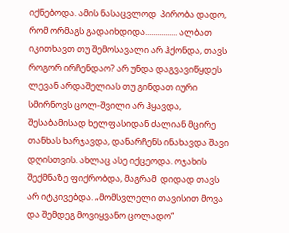იქნებოდა. ამის ნასაცვლოდ  პირობა დადო, რომ ორმაგს გადაიხდიდა................ ალბათ იკითხავთ თუ შემოსავალი არ ჰქონდა, თავს როგორ ირჩენდაო? არ უნდა დაგვავიწყდეს ლევან არდაშელიას თუ გინდათ იური სმირნოვს ცოლ-შვილი არ ჰყავდა, შესაბამისად ხელფასიდან ძალიან მცირე თანხას ხარჯავდა, დანარჩენს ინახავდა შავი დღისთვის. ახლაც ასე იქცეოდა. ოჯახის შექმნაზე ფიქრობდა, მაგრამ  დიდად თავს არ იტკივებდა. „მომსვლელი თავისით მოვა და შემდეგ მოვიყვანო ცოლადო“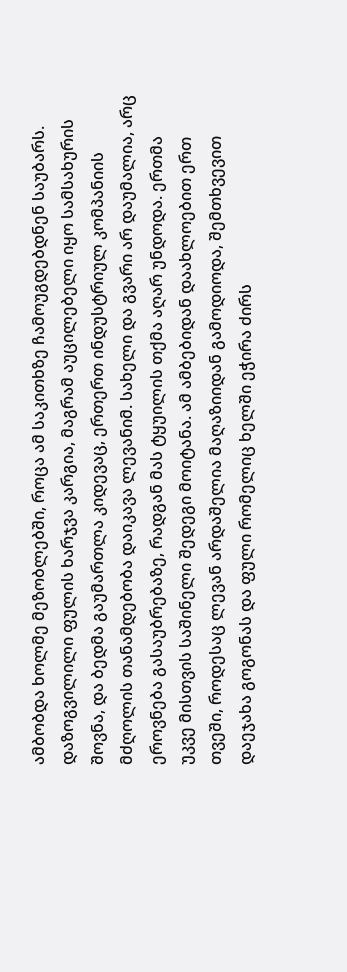ამბობდა ხოლმე მეზობლებში, როცა ამ საკითხზე ჩამოუგდებდნენ საუბარს.  დაზოგვილილი ფულის ხარჯვა კარგია, მაგრამ აუცილებელი იყო სამსახურის შოვნა, და ბედმა გაუმართლა კიდევაც, ერთერთ ინდუსტრიულ კომპანიის მძღოლის თანამდებობა დაიკავა ლევანიმ. სახელი და გვარი არ დაუმალია, არც ეროვნება გასაუბრებაზე, რადგან მას ტყუილის თქმა აღარ უნდოდა. ერთმა უკვე მისთვის საშინელი შედეგი მოიტანა. ამ ამბებიდან დაახლოებით ერთ თვეში, როდესაც ლევან არდაშელია მაღაზიიდან გამოდიოდა, შემთხვევით დაეჯახა გოგონას და ფული რომელიც ხელში ეჭირა ძირს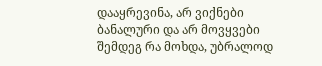დააყრევინა, არ ვიქნები ბანალური და არ მოვყვები შემდეგ რა მოხდა, უბრალოდ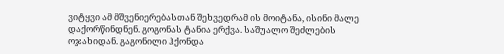ვიტყვი ამ მშვენიერებასთან შეხვედრამ ის მოიტანა, ისინი მალე დაქორწინდნენ. გოგონას ტანია ერქვა. საშუალო შეძლების ოჯახიდან. გაგონილი ჰქონდა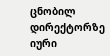ცნობილ დირექტორზე იური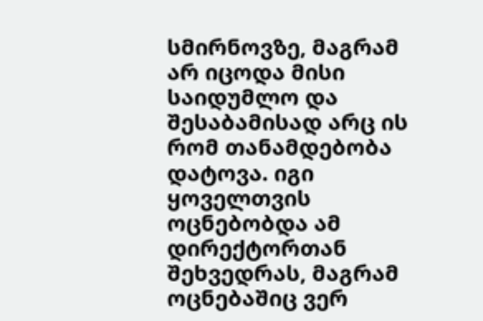სმირნოვზე, მაგრამ არ იცოდა მისი საიდუმლო და შესაბამისად არც ის რომ თანამდებობა დატოვა. იგი ყოველთვის ოცნებობდა ამ დირექტორთან შეხვედრას, მაგრამ ოცნებაშიც ვერ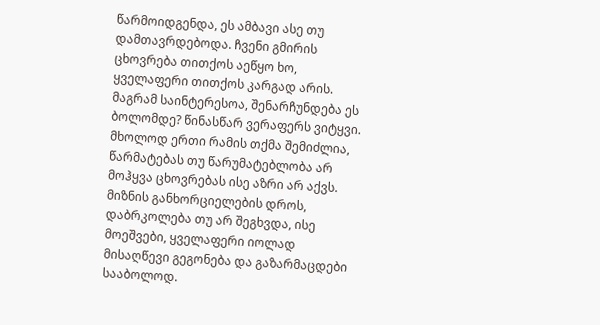წარმოიდგენდა, ეს ამბავი ასე თუ დამთავრდებოდა. ჩვენი გმირის ცხოვრება თითქოს აეწყო ხო, ყველაფერი თითქოს კარგად არის. მაგრამ საინტერესოა, შენარჩუნდება ეს ბოლომდე? წინასწარ ვერაფერს ვიტყვი. მხოლოდ ერთი რამის თქმა შემიძლია, წარმატებას თუ წარუმატებლობა არ მოჰყვა ცხოვრებას ისე აზრი არ აქვს. მიზნის განხორციელების დროს, დაბრკოლება თუ არ შეგხვდა, ისე მოეშვები, ყველაფერი იოლად მისაღწევი გეგონება და გაზარმაცდები სააბოლოდ.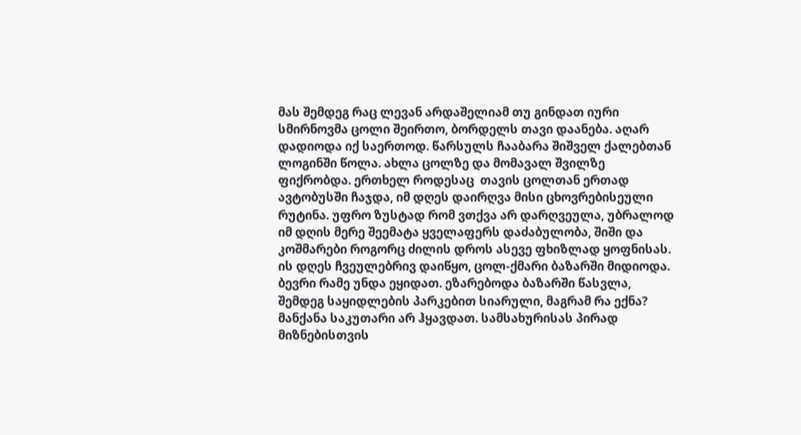მას შემდეგ რაც ლევან არდაშელიამ თუ გინდათ იური სმირნოვმა ცოლი შეირთო, ბორდელს თავი დაანება. აღარ დადიოდა იქ საერთოდ. წარსულს ჩააბარა შიშველ ქალებთან ლოგინში წოლა. ახლა ცოლზე და მომავალ შვილზე ფიქრობდა. ერთხელ როდესაც  თავის ცოლთან ერთად ავტობუსში ჩაჯდა, იმ დღეს დაირღვა მისი ცხოვრებისეული რუტინა. უფრო ზუსტად რომ ვთქვა არ დარღვეულა, უბრალოდ იმ დღის მერე შეემატა ყველაფერს დაძაბულობა, შიში და კოშმარები როგორც ძილის დროს ასევე ფხიზლად ყოფნისას. ის დღეს ჩვეულებრივ დაიწყო, ცოლ-ქმარი ბაზარში მიდიოდა. ბევრი რამე უნდა ეყიდათ. ეზარებოდა ბაზარში წასვლა, შემდეგ საყიდლების პარკებით სიარული, მაგრამ რა ექნა? მანქანა საკუთარი არ ჰყავდათ. სამსახურისას პირად მიზნებისთვის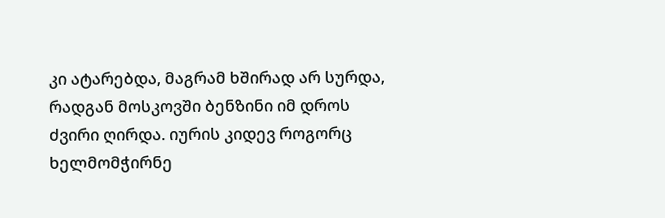კი ატარებდა, მაგრამ ხშირად არ სურდა, რადგან მოსკოვში ბენზინი იმ დროს ძვირი ღირდა. იურის კიდევ როგორც ხელმომჭირნე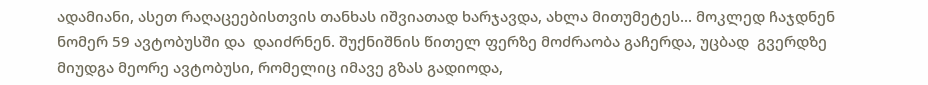ადამიანი, ასეთ რაღაცეებისთვის თანხას იშვიათად ხარჯავდა, ახლა მითუმეტეს... მოკლედ ჩაჯდნენ ნომერ 59 ავტობუსში და  დაიძრნენ. შუქნიშნის წითელ ფერზე მოძრაობა გაჩერდა, უცბად  გვერდზე მიუდგა მეორე ავტობუსი, რომელიც იმავე გზას გადიოდა,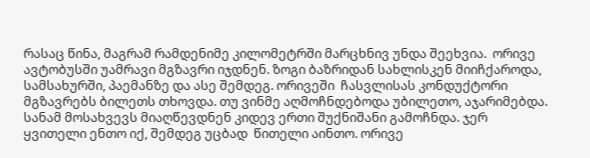რასაც წინა, მაგრამ რამდენიმე კილომეტრში მარცხნივ უნდა შეეხვია.  ორივე ავტობუსში უამრავი მგზავრი იჯდნენ. ზოგი ბაზრიდან სახლისკენ მიიჩქაროდა, სამსახურში, პაემანზე და ასე შემდეგ. ორივეში  ჩასვლისას კონდუქტორი მგზავრებს ბილეთს თხოვდა. თუ ვინმე აღმოჩნდებოდა უბილეთო, აჯარიმებდა.  სანამ მოსახვევს მიაღწევდნენ კიდევ ერთი შუქნიშანი გამოჩნდა. ჯერ ყვითელი ენთო იქ, შემდეგ უცბად  წითელი აინთო. ორივე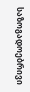საზოგადოებრივი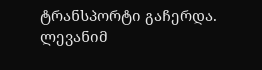ტრანსპორტი გაჩერდა. ლევანიმ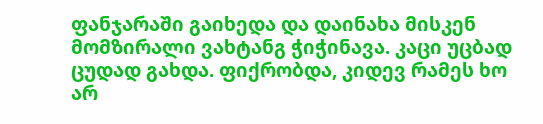ფანჯარაში გაიხედა და დაინახა მისკენ მომზირალი ვახტანგ ჭიჭინავა. კაცი უცბად  ცუდად გახდა. ფიქრობდა, კიდევ რამეს ხო არ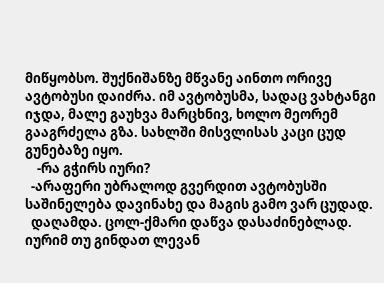მიწყობსო. შუქნიშანზე მწვანე აინთო ორივე ავტობუსი დაიძრა. იმ ავტობუსმა, სადაც ვახტანგი იჯდა, მალე გაუხვა მარცხნივ, ხოლო მეორემ გააგრძელა გზა. სახლში მისვლისას კაცი ცუდ გუნებაზე იყო.
    -რა გჭირს იური?
  -არაფერი უბრალოდ გვერდით ავტობუსში საშინელება დავინახე და მაგის გამო ვარ ცუდად.
  დაღამდა. ცოლ-ქმარი დაწვა დასაძინებლად.  იურიმ თუ გინდათ ლევან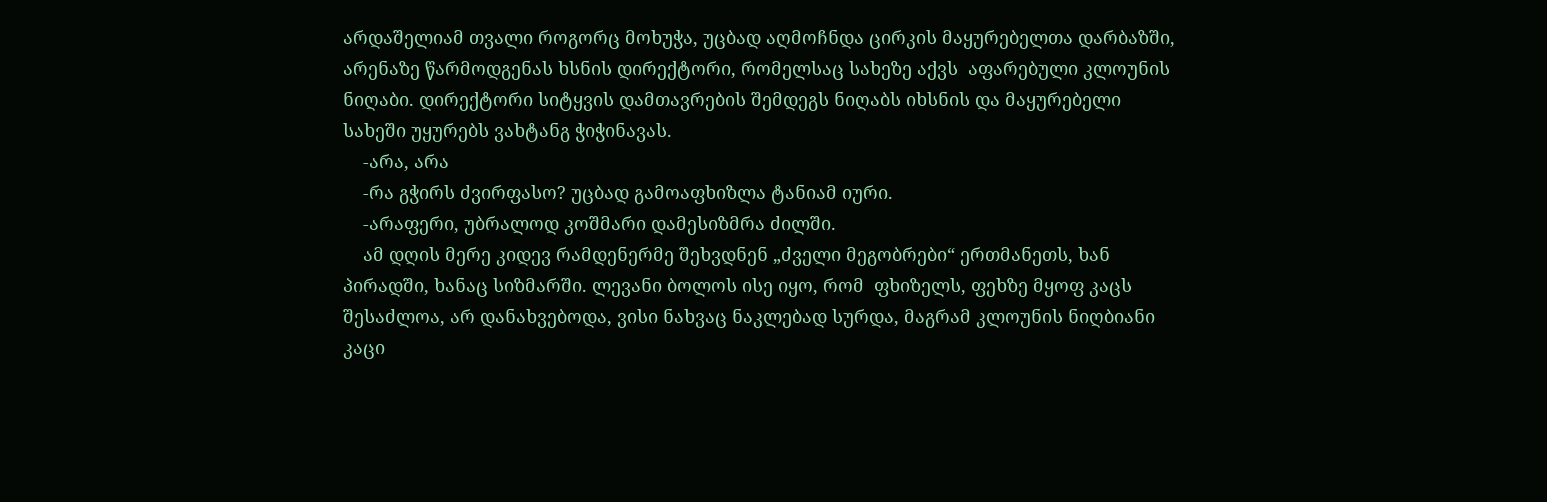არდაშელიამ თვალი როგორც მოხუჭა, უცბად აღმოჩნდა ცირკის მაყურებელთა დარბაზში, არენაზე წარმოდგენას ხსნის დირექტორი, რომელსაც სახეზე აქვს  აფარებული კლოუნის ნიღაბი. დირექტორი სიტყვის დამთავრების შემდეგს ნიღაბს იხსნის და მაყურებელი სახეში უყურებს ვახტანგ ჭიჭინავას.
    -არა, არა
    -რა გჭირს ძვირფასო? უცბად გამოაფხიზლა ტანიამ იური.
    -არაფერი, უბრალოდ კოშმარი დამესიზმრა ძილში.
    ამ დღის მერე კიდევ რამდენერმე შეხვდნენ „ძველი მეგობრები“ ერთმანეთს, ხან პირადში, ხანაც სიზმარში. ლევანი ბოლოს ისე იყო, რომ  ფხიზელს, ფეხზე მყოფ კაცს შესაძლოა, არ დანახვებოდა, ვისი ნახვაც ნაკლებად სურდა, მაგრამ კლოუნის ნიღბიანი კაცი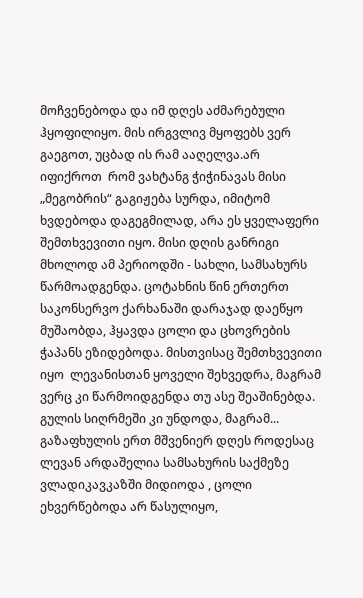მოჩვენებოდა და იმ დღეს აძმარებული ჰყოფილიყო. მის ირგვლივ მყოფებს ვერ გაეგოთ, უცბად ის რამ ააღელვა.არ იფიქროთ  რომ ვახტანგ ჭიჭინავას მისი „მეგობრის“ გაგიჟება სურდა, იმიტომ ხვდებოდა დაგეგმილად, არა ეს ყველაფერი შემთხვევითი იყო. მისი დღის განრიგი მხოლოდ ამ პერიოდში - სახლი, სამსახურს წარმოადგენდა. ცოტახნის წინ ერთერთ საკონსერვო ქარხანაში დარაჯად დაეწყო მუშაობდა, ჰყავდა ცოლი და ცხოვრების ჭაპანს ეზიდებოდა. მისთვისაც შემთხვევითი იყო  ლევანისთან ყოველი შეხვედრა, მაგრამ ვერც კი წარმოიდგენდა თუ ასე შეაშინებდა. გულის სიღრმეში კი უნდოდა, მაგრამ...
გაზაფხულის ერთ მშვენიერ დღეს როდესაც ლევან არდაშელია სამსახურის საქმეზე ვლადიკავკაზში მიდიოდა , ცოლი ეხვერწებოდა არ წასულიყო,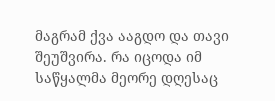მაგრამ ქვა ააგდო და თავი შეუშვირა. რა იცოდა იმ საწყალმა მეორე დღესაც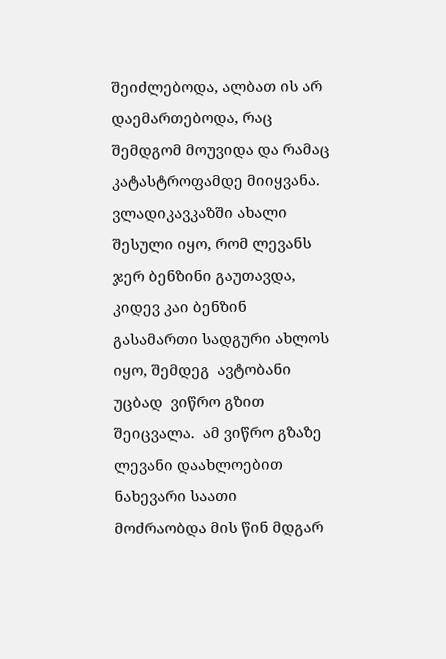შეიძლებოდა, ალბათ ის არ დაემართებოდა, რაც შემდგომ მოუვიდა და რამაც კატასტროფამდე მიიყვანა. ვლადიკავკაზში ახალი შესული იყო, რომ ლევანს ჯერ ბენზინი გაუთავდა, კიდევ კაი ბენზინ გასამართი სადგური ახლოს იყო, შემდეგ  ავტობანი უცბად  ვიწრო გზით შეიცვალა.  ამ ვიწრო გზაზე ლევანი დაახლოებით ნახევარი საათი მოძრაობდა მის წინ მდგარ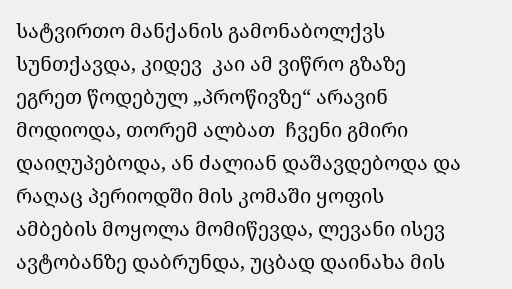სატვირთო მანქანის გამონაბოლქვს სუნთქავდა, კიდევ  კაი ამ ვიწრო გზაზე ეგრეთ წოდებულ „პროწივზე“ არავინ მოდიოდა, თორემ ალბათ  ჩვენი გმირი დაიღუპებოდა, ან ძალიან დაშავდებოდა და რაღაც პერიოდში მის კომაში ყოფის ამბების მოყოლა მომიწევდა, ლევანი ისევ ავტობანზე დაბრუნდა, უცბად დაინახა მის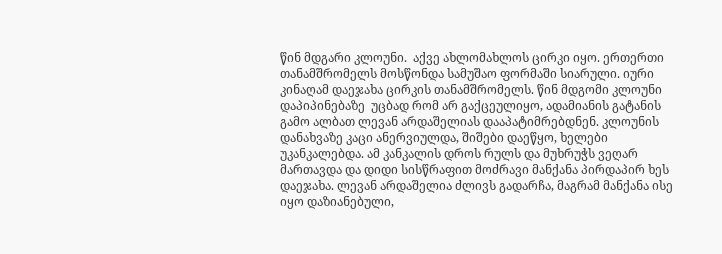წინ მდგარი კლოუნი.  აქვე ახლომახლოს ცირკი იყო. ერთერთი თანამშრომელს მოსწონდა სამუშაო ფორმაში სიარული. იური კინაღამ დაეჯახა ცირკის თანამშრომელს. წინ მდგომი კლოუნი დაპიპინებაზე  უცბად რომ არ გაქცეულიყო, ადამიანის გატანის გამო ალბათ ლევან არდაშელიას დააპატიმრებდნენ. კლოუნის დანახვაზე კაცი ანერვიულდა, შიშები დაეწყო, ხელები უკანკალებდა. ამ კანკალის დროს რულს და მუხრუჭს ვეღარ მართავდა და დიდი სისწრაფით მოძრავი მანქანა პირდაპირ ხეს დაეჯახა. ლევან არდაშელია ძლივს გადარჩა, მაგრამ მანქანა ისე იყო დაზიანებული,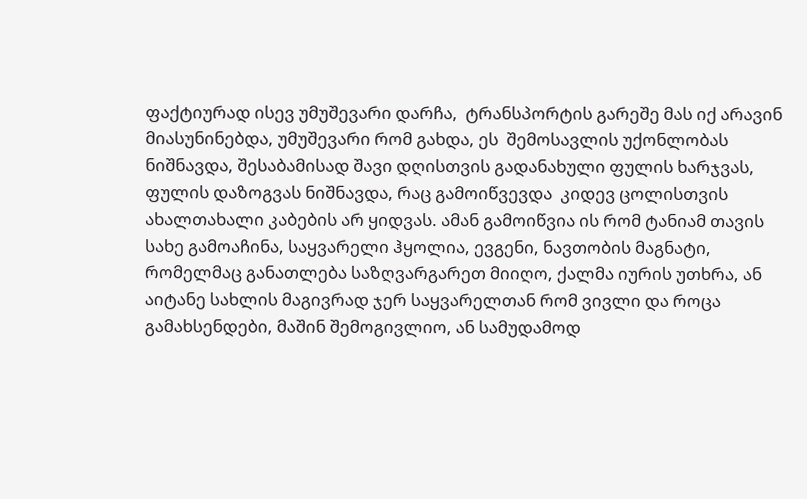ფაქტიურად ისევ უმუშევარი დარჩა,  ტრანსპორტის გარეშე მას იქ არავინ მიასუნინებდა, უმუშევარი რომ გახდა, ეს  შემოსავლის უქონლობას ნიშნავდა, შესაბამისად შავი დღისთვის გადანახული ფულის ხარჯვას,  ფულის დაზოგვას ნიშნავდა, რაც გამოიწვევდა  კიდევ ცოლისთვის ახალთახალი კაბების არ ყიდვას. ამან გამოიწვია ის რომ ტანიამ თავის სახე გამოაჩინა, საყვარელი ჰყოლია, ევგენი, ნავთობის მაგნატი, რომელმაც განათლება საზღვარგარეთ მიიღო, ქალმა იურის უთხრა, ან აიტანე სახლის მაგივრად ჯერ საყვარელთან რომ ვივლი და როცა გამახსენდები, მაშინ შემოგივლიო, ან სამუდამოდ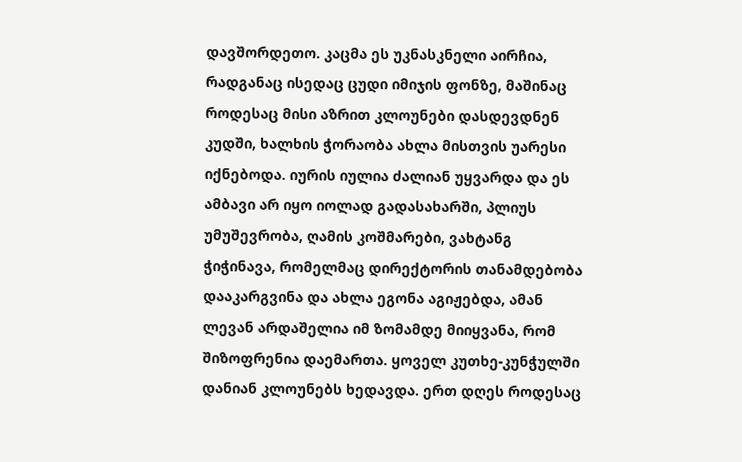დავშორდეთო. კაცმა ეს უკნასკნელი აირჩია, რადგანაც ისედაც ცუდი იმიჯის ფონზე, მაშინაც როდესაც მისი აზრით კლოუნები დასდევდნენ კუდში, ხალხის ჭორაობა ახლა მისთვის უარესი იქნებოდა. იურის იულია ძალიან უყვარდა და ეს ამბავი არ იყო იოლად გადასახარში, პლიუს უმუშევრობა, ღამის კოშმარები, ვახტანგ ჭიჭინავა, რომელმაც დირექტორის თანამდებობა დააკარგვინა და ახლა ეგონა აგიჟებდა, ამან ლევან არდაშელია იმ ზომამდე მიიყვანა, რომ შიზოფრენია დაემართა. ყოველ კუთხე-კუნჭულში დანიან კლოუნებს ხედავდა. ერთ დღეს როდესაც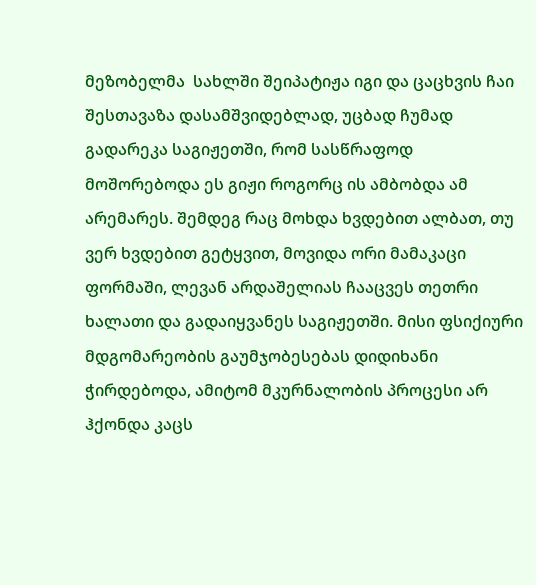მეზობელმა  სახლში შეიპატიჟა იგი და ცაცხვის ჩაი შესთავაზა დასამშვიდებლად, უცბად ჩუმად გადარეკა საგიჟეთში, რომ სასწრაფოდ მოშორებოდა ეს გიჟი როგორც ის ამბობდა ამ არემარეს. შემდეგ რაც მოხდა ხვდებით ალბათ, თუ ვერ ხვდებით გეტყვით, მოვიდა ორი მამაკაცი ფორმაში, ლევან არდაშელიას ჩააცვეს თეთრი ხალათი და გადაიყვანეს საგიჟეთში. მისი ფსიქიური მდგომარეობის გაუმჯობესებას დიდიხანი ჭირდებოდა, ამიტომ მკურნალობის პროცესი არ ჰქონდა კაცს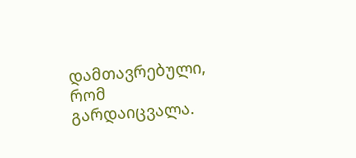დამთავრებული, რომ გარდაიცვალა.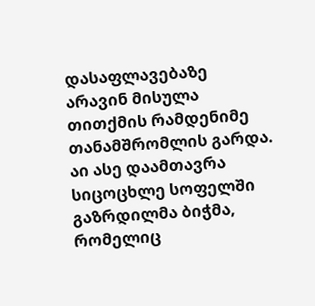დასაფლავებაზე არავინ მისულა თითქმის რამდენიმე თანამშრომლის გარდა. აი ასე დაამთავრა სიცოცხლე სოფელში გაზრდილმა ბიჭმა, რომელიც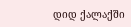დიდ ქალაქში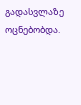გადასვლაზე ოცნებობდა.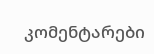კომენტარები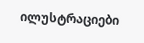ილუსტრაციები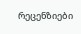რეცენზიები